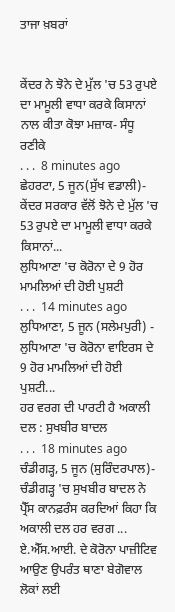ਤਾਜਾ ਖ਼ਬਰਾਂ


ਕੇਂਦਰ ਨੇ ਝੋਨੇ ਦੇ ਮੁੱਲ 'ਚ 53 ਰੁਪਏ ਦਾ ਮਾਮੂਲੀ ਵਾਧਾ ਕਰਕੇ ਕਿਸਾਨਾਂ ਨਾਲ ਕੀਤਾ ਕੋਝਾ ਮਜ਼ਾਕ- ਸੰਧੂ ਰਣੀਕੇ
. . .  8 minutes ago
ਛੇਹਰਟਾ, 5 ਜੂਨ(ਸੁੱਖ ਵਡਾਲੀ)- ਕੇਂਦਰ ਸਰਕਾਰ ਵੱਲੋਂ ਝੋਨੇ ਦੇ ਮੁੱਲ 'ਚ 53 ਰੁਪਏ ਦਾ ਮਾਮੂਲੀ ਵਾਧਾ ਕਰਕੇ ਕਿਸਾਨਾਂ...
ਲੁਧਿਆਣਾ 'ਚ ਕੋਰੋਨਾ ਦੇ 9 ਹੋਰ ਮਾਮਲਿਆਂ ਦੀ ਹੋਈ ਪੁਸ਼ਟੀ
. . .  14 minutes ago
ਲੁਧਿਆਣਾ, 5 ਜੂਨ (ਸਲੇਮਪੁਰੀ) - ਲੁਧਿਆਣਾ 'ਚ ਕੋਰੋਨਾ ਵਾਇਰਸ ਦੇ 9 ਹੋਰ ਮਾਮਲਿਆਂ ਦੀ ਹੋਈ ਪੁਸ਼ਟੀ...
ਹਰ ਵਰਗ ਦੀ ਪਾਰਟੀ ਹੈ ਅਕਾਲੀ ਦਲ : ਸੁਖਬੀਰ ਬਾਦਲ
. . .  18 minutes ago
ਚੰਡੀਗੜ੍ਹ, 5 ਜੂਨ (ਸੁਰਿੰਦਰਪਾਲ)- ਚੰਡੀਗੜ੍ਹ 'ਚ ਸੁਖਬੀਰ ਬਾਦਲ ਨੇ ਪ੍ਰੈੱਸ ਕਾਨਫ਼ਰੰਸ ਕਰਦਿਆਂ ਕਿਹਾ ਕਿ ਅਕਾਲੀ ਦਲ ਹਰ ਵਰਗ ...
ਏ.ਐੱਸ.ਆਈ. ਦੇ ਕੋਰੋਨਾ ਪਾਜ਼ੀਟਿਵ ਆਉਣ ਉਪਰੰਤ ਥਾਣਾ ਬੇਗੋਵਾਲ ਲੋਕਾਂ ਲਈ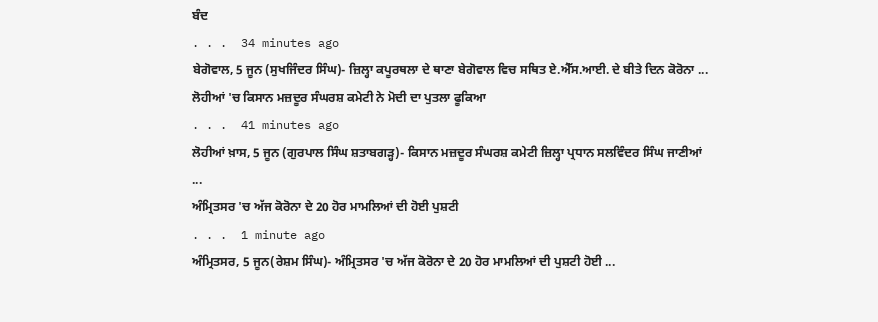ਬੰਦ
. . .  34 minutes ago
ਬੇਗੋਵਾਲ, 5 ਜੂਨ (ਸੁਖਜਿੰਦਰ ਸਿੰਘ)- ਜ਼ਿਲ੍ਹਾ ਕਪੂਰਥਲਾ ਦੇ ਥਾਣਾ ਬੇਗੋਵਾਲ ਵਿਚ ਸਥਿਤ ਏ.ਐੱਸ.ਆਈ. ਦੇ ਬੀਤੇ ਦਿਨ ਕੋਰੋਨਾ ...
ਲੋਹੀਆਂ 'ਚ ਕਿਸਾਨ ਮਜ਼ਦੂਰ ਸੰਘਰਸ਼ ਕਮੇਟੀ ਨੇ ਮੋਦੀ ਦਾ ਪੁਤਲਾ ਫੂਕਿਆ
. . .  41 minutes ago
ਲੋਹੀਆਂ ਖ਼ਾਸ, 5 ਜੂਨ (ਗੁਰਪਾਲ ਸਿੰਘ ਸ਼ਤਾਬਗੜ੍ਹ)- ਕਿਸਾਨ ਮਜ਼ਦੂਰ ਸੰਘਰਸ਼ ਕਮੇਟੀ ਜ਼ਿਲ੍ਹਾ ਪ੍ਰਧਾਨ ਸਲਵਿੰਦਰ ਸਿੰਘ ਜਾਣੀਆਂ ...
ਅੰਮ੍ਰਿਤਸਰ 'ਚ ਅੱਜ ਕੋਰੋਨਾ ਦੇ 20 ਹੋਰ ਮਾਮਲਿਆਂ ਦੀ ਹੋਈ ਪੁਸ਼ਟੀ
. . .  1 minute ago
ਅੰਮ੍ਰਿਤਸਰ, 5 ਜੂਨ(ਰੇਸ਼ਮ ਸਿੰਘ)- ਅੰਮ੍ਰਿਤਸਰ 'ਚ ਅੱਜ ਕੋਰੋਨਾ ਦੇ 20 ਹੋਰ ਮਾਮਲਿਆਂ ਦੀ ਪੁਸ਼ਟੀ ਹੋਈ ...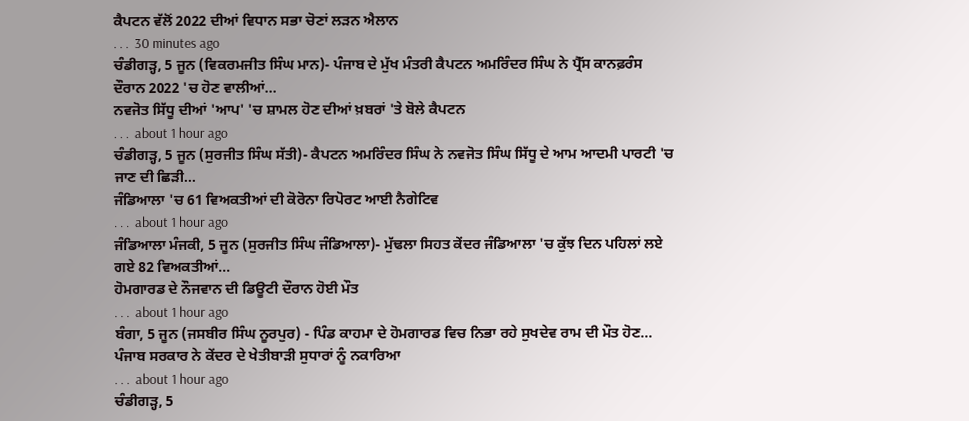ਕੈਪਟਨ ਵੱਲੋਂ 2022 ਦੀਆਂ ਵਿਧਾਨ ਸਭਾ ਚੋਣਾਂ ਲੜਨ ਐਲਾਨ
. . .  30 minutes ago
ਚੰਡੀਗੜ੍ਹ, 5 ਜੂਨ (ਵਿਕਰਮਜੀਤ ਸਿੰਘ ਮਾਨ)- ਪੰਜਾਬ ਦੇ ਮੁੱਖ ਮੰਤਰੀ ਕੈਪਟਨ ਅਮਰਿੰਦਰ ਸਿੰਘ ਨੇ ਪ੍ਰੈੱਸ ਕਾਨਫ਼ਰੰਸ ਦੌਰਾਨ 2022 'ਚ ਹੋਣ ਵਾਲੀਆਂ...
ਨਵਜੋਤ ਸਿੱਧੂ ਦੀਆਂ 'ਆਪ' 'ਚ ਸ਼ਾਮਲ ਹੋਣ ਦੀਆਂ ਖ਼ਬਰਾਂ 'ਤੇ ਬੋਲੇ ਕੈਪਟਨ
. . .  about 1 hour ago
ਚੰਡੀਗੜ੍ਹ, 5 ਜੂਨ (ਸੁਰਜੀਤ ਸਿੰਘ ਸੱਤੀ)- ਕੈਪਟਨ ਅਮਰਿੰਦਰ ਸਿੰਘ ਨੇ ਨਵਜੋਤ ਸਿੰਘ ਸਿੱਧੂ ਦੇ ਆਮ ਆਦਮੀ ਪਾਰਟੀ 'ਚ ਜਾਣ ਦੀ ਛਿੜੀ...
ਜੰਡਿਆਲਾ 'ਚ 61 ਵਿਅਕਤੀਆਂ ਦੀ ਕੋਰੋਨਾ ਰਿਪੋਰਟ ਆਈ ਨੈਗੇਟਿਵ
. . .  about 1 hour ago
ਜੰਡਿਆਲਾ ਮੰਜਕੀ, 5 ਜੂਨ (ਸੁਰਜੀਤ ਸਿੰਘ ਜੰਡਿਆਲਾ)- ਮੁੱਢਲਾ ਸਿਹਤ ਕੇਂਦਰ ਜੰਡਿਆਲਾ 'ਚ ਕੁੱਝ ਦਿਨ ਪਹਿਲਾਂ ਲਏ ਗਏ 82 ਵਿਅਕਤੀਆਂ...
ਹੋਮਗਾਰਡ ਦੇ ਨੌਜਵਾਨ ਦੀ ਡਿਊਟੀ ਦੌਰਾਨ ਹੋਈ ਮੌਤ
. . .  about 1 hour ago
ਬੰਗਾ, 5 ਜੂਨ (ਜਸਬੀਰ ਸਿੰਘ ਨੂਰਪੁਰ) - ਪਿੰਡ ਕਾਹਮਾ ਦੇ ਹੋਮਗਾਰਡ ਵਿਚ ਨਿਭਾ ਰਹੇ ਸੁਖਦੇਵ ਰਾਮ ਦੀ ਮੌਤ ਹੋਣ...
ਪੰਜਾਬ ਸਰਕਾਰ ਨੇ ਕੇਂਦਰ ਦੇ ਖੇਤੀਬਾੜੀ ਸੁਧਾਰਾਂ ਨੂੰ ਨਕਾਰਿਆ
. . .  about 1 hour ago
ਚੰਡੀਗੜ੍ਹ, 5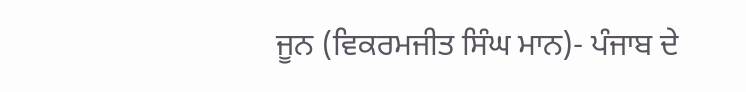ਜੂਨ (ਵਿਕਰਮਜੀਤ ਸਿੰਘ ਮਾਨ)- ਪੰਜਾਬ ਦੇ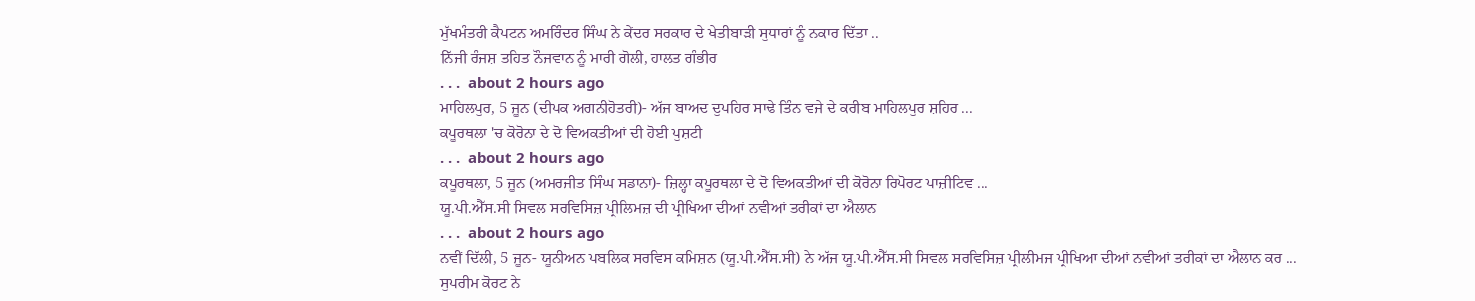ਮੁੱਖਮੰਤਰੀ ਕੈਪਟਨ ਅਮਰਿੰਦਰ ਸਿੰਘ ਨੇ ਕੇਂਦਰ ਸਰਕਾਰ ਦੇ ਖੇਤੀਬਾੜੀ ਸੁਧਾਰਾਂ ਨੂੰ ਨਕਾਰ ਦਿੱਤਾ ..
ਨਿੱਜੀ ਰੰਜਸ਼ ਤਹਿਤ ਨੌਜਵਾਨ ਨੂੰ ਮਾਰੀ ਗੋਲੀ, ਹਾਲਤ ਗੰਭੀਰ
. . .  about 2 hours ago
ਮਾਹਿਲਪੁਰ, 5 ਜੂਨ (ਦੀਪਕ ਅਗਨੀਹੋਤਰੀ)- ਅੱਜ ਬਾਅਦ ਦੁਪਹਿਰ ਸਾਢੇ ਤਿੰਨ ਵਜੇ ਦੇ ਕਰੀਬ ਮਾਹਿਲਪੁਰ ਸ਼ਹਿਰ ...
ਕਪੂਰਥਲਾ 'ਚ ਕੋਰੋਨਾ ਦੇ ਦੋ ਵਿਅਕਤੀਆਂ ਦੀ ਹੋਈ ਪੁਸ਼ਟੀ
. . .  about 2 hours ago
ਕਪੂਰਥਲਾ, 5 ਜੂਨ (ਅਮਰਜੀਤ ਸਿੰਘ ਸਡਾਨਾ)- ਜ਼ਿਲ੍ਹਾ ਕਪੂਰਥਲਾ ਦੇ ਦੋ ਵਿਅਕਤੀਆਂ ਦੀ ਕੋਰੋਨਾ ਰਿਪੋਰਟ ਪਾਜ਼ੀਟਿਵ ...
ਯੂ.ਪੀ.ਐੱਸ.ਸੀ ਸਿਵਲ ਸਰਵਿਸਿਜ਼ ਪ੍ਰੀਲਿਮਜ਼ ਦੀ ਪ੍ਰੀਖਿਆ ਦੀਆਂ ਨਵੀਆਂ ਤਰੀਕਾਂ ਦਾ ਐਲਾਨ
. . .  about 2 hours ago
ਨਵੀਂ ਦਿੱਲੀ, 5 ਜੂਨ- ਯੂਨੀਅਨ ਪਬਲਿਕ ਸਰਵਿਸ ਕਮਿਸ਼ਨ (ਯੂ.ਪੀ.ਐੱਸ.ਸੀ) ਨੇ ਅੱਜ ਯੂ.ਪੀ.ਐੱਸ.ਸੀ ਸਿਵਲ ਸਰਵਿਸਿਜ਼ ਪ੍ਰੀਲੀਮਜ ਪ੍ਰੀਖਿਆ ਦੀਆਂ ਨਵੀਆਂ ਤਰੀਕਾਂ ਦਾ ਐਲਾਨ ਕਰ ...
ਸੁਪਰੀਮ ਕੋਰਟ ਨੇ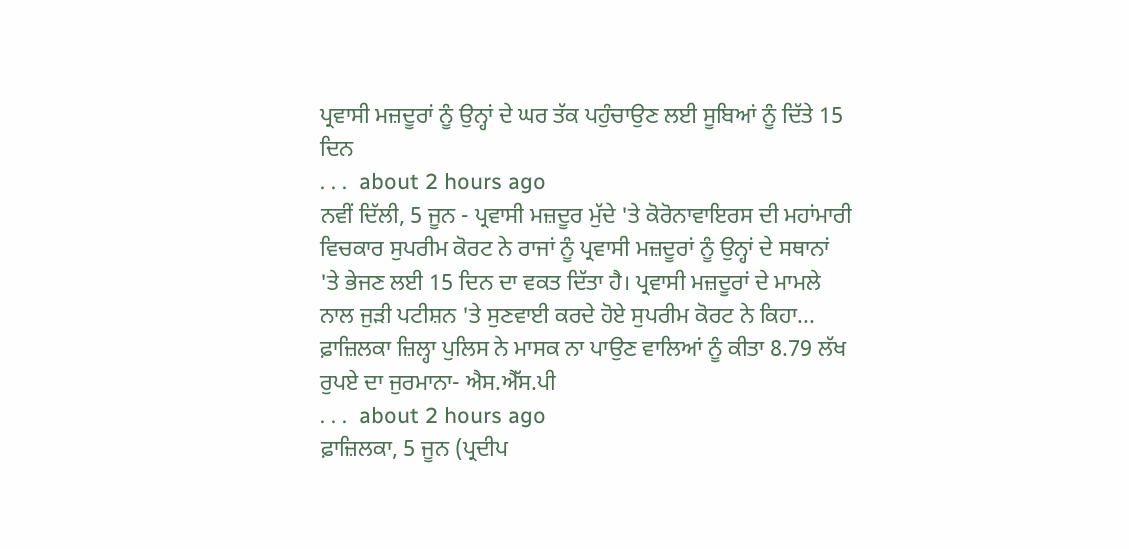ਪ੍ਰਵਾਸੀ ਮਜ਼ਦੂਰਾਂ ਨੂੰ ਉਨ੍ਹਾਂ ਦੇ ਘਰ ਤੱਕ ਪਹੁੰਚਾਉਣ ਲਈ ਸੂਬਿਆਂ ਨੂੰ ਦਿੱਤੇ 15 ਦਿਨ
. . .  about 2 hours ago
ਨਵੀਂ ਦਿੱਲੀ, 5 ਜੂਨ - ਪ੍ਰਵਾਸੀ ਮਜ਼ਦੂਰ ਮੁੱਦੇ 'ਤੇ ਕੋਰੋਨਾਵਾਇਰਸ ਦੀ ਮਹਾਂਮਾਰੀ ਵਿਚਕਾਰ ਸੁਪਰੀਮ ਕੋਰਟ ਨੇ ਰਾਜਾਂ ਨੂੰ ਪ੍ਰਵਾਸੀ ਮਜ਼ਦੂਰਾਂ ਨੂੰ ਉਨ੍ਹਾਂ ਦੇ ਸਥਾਨਾਂ 'ਤੇ ਭੇਜਣ ਲਈ 15 ਦਿਨ ਦਾ ਵਕਤ ਦਿੱਤਾ ਹੈ। ਪ੍ਰਵਾਸੀ ਮਜ਼ਦੂਰਾਂ ਦੇ ਮਾਮਲੇ ਨਾਲ ਜੁੜੀ ਪਟੀਸ਼ਨ 'ਤੇ ਸੁਣਵਾਈ ਕਰਦੇ ਹੋਏ ਸੁਪਰੀਮ ਕੋਰਟ ਨੇ ਕਿਹਾ...
ਫ਼ਾਜ਼ਿਲਕਾ ਜ਼ਿਲ੍ਹਾ ਪੁਲਿਸ ਨੇ ਮਾਸਕ ਨਾ ਪਾਉਣ ਵਾਲਿਆਂ ਨੂੰ ਕੀਤਾ 8.79 ਲੱਖ ਰੁਪਏ ਦਾ ਜੁਰਮਾਨਾ- ਐਸ.ਐੱਸ.ਪੀ
. . .  about 2 hours ago
ਫ਼ਾਜ਼ਿਲਕਾ, 5 ਜੂਨ (ਪ੍ਰਦੀਪ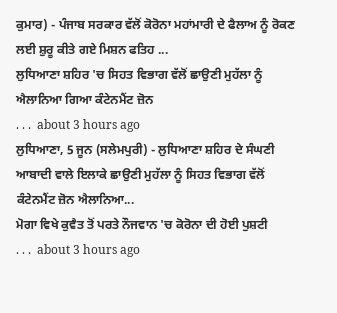ਕੁਮਾਰ) - ਪੰਜਾਬ ਸਰਕਾਰ ਵੱਲੋਂ ਕੋਰੋਨਾ ਮਹਾਂਮਾਰੀ ਦੇ ਫੈਲਾਅ ਨੂੰ ਰੋਕਣ ਲਈ ਸ਼ੁਰੂ ਕੀਤੇ ਗਏ ਮਿਸ਼ਨ ਫਤਿਹ ...
ਲੁਧਿਆਣਾ ਸ਼ਹਿਰ 'ਚ ਸਿਹਤ ਵਿਭਾਗ ਵੱਲੋਂ ਛਾਉਣੀ ਮੁਹੱਲਾ ਨੂੰ ਐਲਾਨਿਆ ਗਿਆ ਕੰਟੇਨਮੈਂਟ ਜ਼ੋਨ
. . .  about 3 hours ago
ਲੁਧਿਆਣਾ, 5 ਜੂਨ (ਸਲੇਮਪੁਰੀ) - ਲੁਧਿਆਣਾ ਸ਼ਹਿਰ ਦੇ ਸੰਘਣੀ ਆਬਾਦੀ ਵਾਲੇ ਇਲਾਕੇ ਛਾਉਣੀ ਮੁਹੱਲਾ ਨੂੰ ਸਿਹਤ ਵਿਭਾਗ ਵੱਲੋਂ ਕੰਟੇਨਮੈਂਟ ਜ਼ੋਨ ਐਲਾਨਿਆ...
ਮੋਗਾ ਵਿਖੇ ਕੁਵੈਤ ਤੋਂ ਪਰਤੇ ਨੌਜਵਾਨ 'ਚ ਕੋਰੋਨਾ ਦੀ ਹੋਈ ਪੁਸ਼ਟੀ
. . .  about 3 hours ago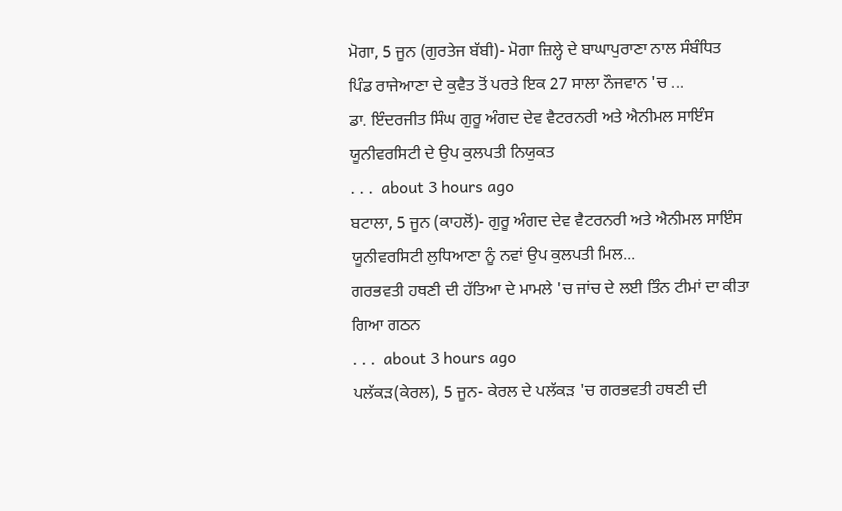ਮੋਗਾ, 5 ਜੂਨ (ਗੁਰਤੇਜ ਬੱਬੀ)- ਮੋਗਾ ਜ਼ਿਲ੍ਹੇ ਦੇ ਬਾਘਾਪੁਰਾਣਾ ਨਾਲ ਸੰਬੰਧਿਤ ਪਿੰਡ ਰਾਜੇਆਣਾ ਦੇ ਕੁਵੈਤ ਤੋਂ ਪਰਤੇ ਇਕ 27 ਸਾਲਾ ਨੌਜਵਾਨ 'ਚ ...
ਡਾ. ਇੰਦਰਜੀਤ ਸਿੰਘ ਗੁਰੂ ਅੰਗਦ ਦੇਵ ਵੈਟਰਨਰੀ ਅਤੇ ਐਨੀਮਲ ਸਾਇੰਸ ਯੂਨੀਵਰਸਿਟੀ ਦੇ ਉਪ ਕੁਲਪਤੀ ਨਿਯੁਕਤ
. . .  about 3 hours ago
ਬਟਾਲਾ, 5 ਜੂਨ (ਕਾਹਲੋਂ)- ਗੁਰੂ ਅੰਗਦ ਦੇਵ ਵੈਟਰਨਰੀ ਅਤੇ ਐਨੀਮਲ ਸਾਇੰਸ ਯੂਨੀਵਰਸਿਟੀ ਲੁਧਿਆਣਾ ਨੂੰ ਨਵਾਂ ਉਪ ਕੁਲਪਤੀ ਮਿਲ...
ਗਰਭਵਤੀ ਹਥਣੀ ਦੀ ਹੱਤਿਆ ਦੇ ਮਾਮਲੇ 'ਚ ਜਾਂਚ ਦੇ ਲਈ ਤਿੰਨ ਟੀਮਾਂ ਦਾ ਕੀਤਾ ਗਿਆ ਗਠਨ
. . .  about 3 hours ago
ਪਲੱਕੜ(ਕੇਰਲ), 5 ਜੂਨ- ਕੇਰਲ ਦੇ ਪਲੱਕੜ 'ਚ ਗਰਭਵਤੀ ਹਥਣੀ ਦੀ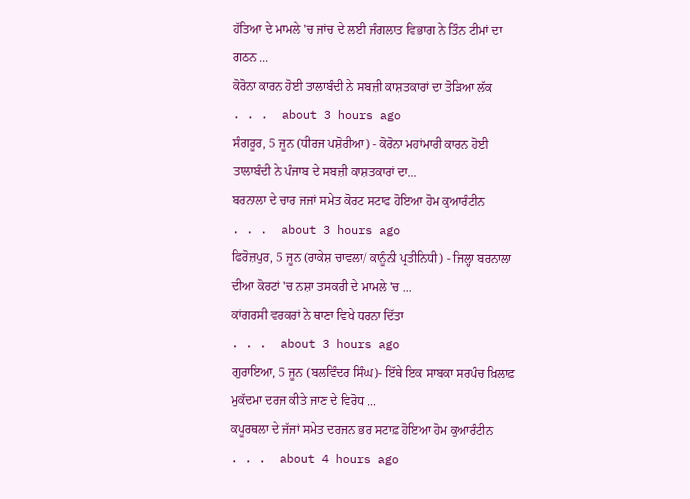ਹੱਤਿਆ ਦੇ ਮਾਮਲੇ 'ਚ ਜਾਂਚ ਦੇ ਲਈ ਜੰਗਲਾਤ ਵਿਭਾਗ ਨੇ ਤਿੰਨ ਟੀਮਾਂ ਦਾ ਗਠਨ ...
ਕੋਰੋਨਾ ਕਾਰਨ ਹੋਈ ਤਾਲਾਬੰਦੀ ਨੇ ਸਬਜ਼ੀ ਕਾਸ਼ਤਕਾਰਾਂ ਦਾ ਤੋੜਿਆ ਲੱਕ
. . .  about 3 hours ago
ਸੰਗਰੂਰ, 5 ਜੂਨ (ਧੀਰਜ ਪਸ਼ੋਰੀਆ) - ਕੋਰੋਨਾ ਮਹਾਂਮਾਰੀ ਕਾਰਨ ਹੋਈ ਤਾਲਾਬੰਦੀ ਨੇ ਪੰਜਾਬ ਦੇ ਸਬਜ਼ੀ ਕਾਸ਼ਤਕਾਰਾਂ ਦਾ...
ਬਰਨਾਲਾ ਦੇ ਚਾਰ ਜਜਾਂ ਸਮੇਤ ਕੋਰਟ ਸਟਾਫ ਹੋਇਆ ਹੋਮ ਕੁਆਰੰਟੀਨ
. . .  about 3 hours ago
ਫਿਰੋਜ਼ਪੁਰ, 5 ਜੂਨ (ਰਾਕੇਸ਼ ਚਾਵਲਾ/ ਕਾਨੂੰਨੀ ਪ੍ਰਤੀਨਿਧੀ) - ਜਿਲ੍ਹਾ ਬਰਨਾਲਾ ਦੀਆ ਕੋਰਟਾਂ 'ਚ ਨਸ਼ਾ ਤਸਕਰੀ ਦੇ ਮਾਮਲੇ 'ਚ ...
ਕਾਂਗਰਸੀ ਵਰਕਰਾਂ ਨੇ ਥਾਣਾ ਵਿਖੇ ਧਰਨਾ ਦਿੱਤਾ
. . .  about 3 hours ago
ਗੁਰਾਇਆ, 5 ਜੂਨ (ਬਲਵਿੰਦਰ ਸਿੰਘ)- ਇੱਥੇ ਇਕ ਸਾਬਕਾ ਸਰਪੰਚ ਖ਼ਿਲਾਫ਼ ਮੁਕੱਦਮਾ ਦਰਜ ਕੀਤੇ ਜਾਣ ਦੇ ਵਿਰੋਧ ...
ਕਪੂਰਥਲਾ ਦੇ ਜੱਜਾਂ ਸਮੇਤ ਦਰਜਨ ਭਰ ਸਟਾਫ਼ ਹੋਇਆ ਹੋਮ ਕੁਆਰੰਟੀਨ
. . .  about 4 hours ago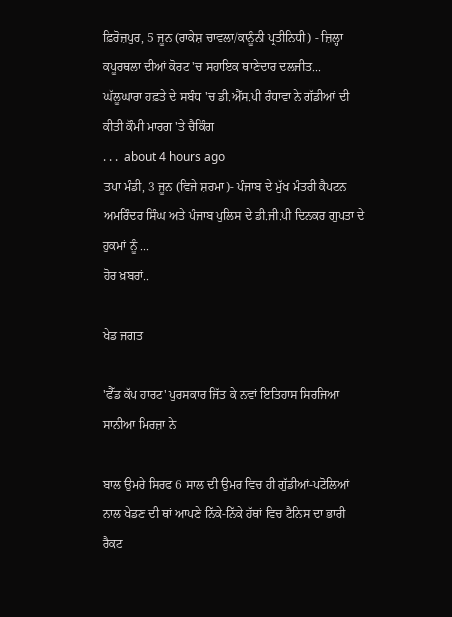ਫ਼ਿਰੋਜ਼ਪੁਰ, 5 ਜੂਨ (ਰਾਕੇਸ਼ ਚਾਵਲਾ/ਕਾਨੂੰਨੀ ਪ੍ਰਤੀਨਿਧੀ) - ਜ਼ਿਲ੍ਹਾ ਕਪੂਰਥਲਾ ਦੀਆਂ ਕੋਰਟ 'ਚ ਸਹਾਇਕ ਥਾਣੇਦਾਰ ਦਲਜੀਤ...
ਘੱਲੂਘਾਰਾ ਹਫ਼ਤੇ ਦੇ ਸਬੰਧ 'ਚ ਡੀ.ਐੱਸ.ਪੀ ਰੰਧਾਵਾ ਨੇ ਗੱਡੀਆਂ ਦੀ ਕੀਤੀ ਕੌਮੀ ਮਾਰਗ 'ਤੇ ਚੈਕਿੰਗ
. . .  about 4 hours ago
ਤਪਾ ਮੰਡੀ, 3 ਜੂਨ (ਵਿਜੇ ਸ਼ਰਮਾ)- ਪੰਜਾਬ ਦੇ ਮੁੱਖ ਮੰਤਰੀ ਕੈਪਟਨ ਅਮਰਿੰਦਰ ਸਿੰਘ ਅਤੇ ਪੰਜਾਬ ਪੁਲਿਸ ਦੇ ਡੀ.ਜੀ.ਪੀ ਦਿਨਕਰ ਗੁਪਤਾ ਦੇ ਹੁਕਮਾਂ ਨੂੰ ...
ਹੋਰ ਖ਼ਬਰਾਂ..

ਖੇਡ ਜਗਤ

'ਫੈੱਡ ਕੱਪ ਹਾਰਟ' ਪੁਰਸਕਾਰ ਜਿੱਤ ਕੇ ਨਵਾਂ ਇਤਿਹਾਸ ਸਿਰਜਿਆ ਸਾਨੀਆ ਮਿਰਜ਼ਾ ਨੇ

ਬਾਲ ਉਮਰੇ ਸਿਰਫ 6 ਸਾਲ ਦੀ ਉਮਰ ਵਿਚ ਹੀ ਗੁੱਡੀਆਂ-ਪਟੋਲਿਆਂ ਨਾਲ ਖੇਡਣ ਦੀ ਥਾਂ ਆਪਣੇ ਨਿੱਕੇ-ਨਿੱਕੇ ਹੱਥਾਂ ਵਿਚ ਟੈਨਿਸ ਦਾ ਭਾਰੀ ਰੈਕਟ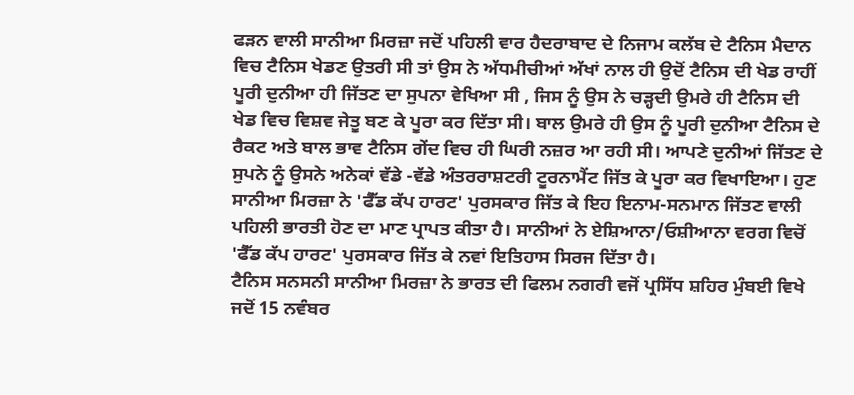ਫੜਨ ਵਾਲੀ ਸਾਨੀਆ ਮਿਰਜ਼ਾ ਜਦੋਂ ਪਹਿਲੀ ਵਾਰ ਹੈਦਰਾਬਾਦ ਦੇ ਨਿਜਾਮ ਕਲੱਬ ਦੇ ਟੈਨਿਸ ਮੈਦਾਨ ਵਿਚ ਟੈਨਿਸ ਖੇਡਣ ਉਤਰੀ ਸੀ ਤਾਂ ਉਸ ਨੇ ਅੱਧਮੀਚੀਆਂ ਅੱਖਾਂ ਨਾਲ ਹੀ ਉਦੋਂ ਟੈਨਿਸ ਦੀ ਖੇਡ ਰਾਹੀਂ ਪੂਰੀ ਦੁਨੀਆ ਹੀ ਜਿੱਤਣ ਦਾ ਸੁਪਨਾ ਵੇਖਿਆ ਸੀ , ਜਿਸ ਨੂੰ ਉਸ ਨੇ ਚੜ੍ਹਦੀ ਉਮਰੇ ਹੀ ਟੈਨਿਸ ਦੀ ਖੇਡ ਵਿਚ ਵਿਸ਼ਵ ਜੇਤੂ ਬਣ ਕੇ ਪੂਰਾ ਕਰ ਦਿੱਤਾ ਸੀ। ਬਾਲ ਉਮਰੇ ਹੀ ਉਸ ਨੂੰ ਪੂਰੀ ਦੁਨੀਆ ਟੈਨਿਸ ਦੇ ਰੈਕਟ ਅਤੇ ਬਾਲ ਭਾਵ ਟੈਨਿਸ ਗੇਂਦ ਵਿਚ ਹੀ ਘਿਰੀ ਨਜ਼ਰ ਆ ਰਹੀ ਸੀ। ਆਪਣੇ ਦੁਨੀਆਂ ਜਿੱਤਣ ਦੇ ਸੁਪਨੇ ਨੂੰ ਉਸਨੇ ਅਨੇਕਾਂ ਵੱਡੇ -ਵੱਡੇ ਅੰਤਰਰਾਸ਼ਟਰੀ ਟੂਰਨਾਮੈਂਟ ਜਿੱਤ ਕੇ ਪੂਰਾ ਕਰ ਵਿਖਾਇਆ। ਹੁਣ ਸਾਨੀਆ ਮਿਰਜ਼ਾ ਨੇ 'ਫੈੱਡ ਕੱਪ ਹਾਰਟ' ਪੁਰਸਕਾਰ ਜਿੱਤ ਕੇ ਇਹ ਇਨਾਮ-ਸਨਮਾਨ ਜਿੱਤਣ ਵਾਲੀ ਪਹਿਲੀ ਭਾਰਤੀ ਹੋਣ ਦਾ ਮਾਣ ਪ੍ਰਾਪਤ ਕੀਤਾ ਹੈ। ਸਾਨੀਆਂ ਨੇ ਏਸ਼ਿਆਨਾ/ਓਸ਼ੀਆਨਾ ਵਰਗ ਵਿਚੋਂ 'ਫੈੱਡ ਕੱਪ ਹਾਰਟ' ਪੁਰਸਕਾਰ ਜਿੱਤ ਕੇ ਨਵਾਂ ਇਤਿਹਾਸ ਸਿਰਜ ਦਿੱਤਾ ਹੈ।
ਟੈਨਿਸ ਸਨਸਨੀ ਸਾਨੀਆ ਮਿਰਜ਼ਾ ਨੇ ਭਾਰਤ ਦੀ ਫਿਲਮ ਨਗਰੀ ਵਜੋਂ ਪ੍ਰਸਿੱਧ ਸ਼ਹਿਰ ਮੁੰਬਈ ਵਿਖੇ ਜਦੋਂ 15 ਨਵੰਬਰ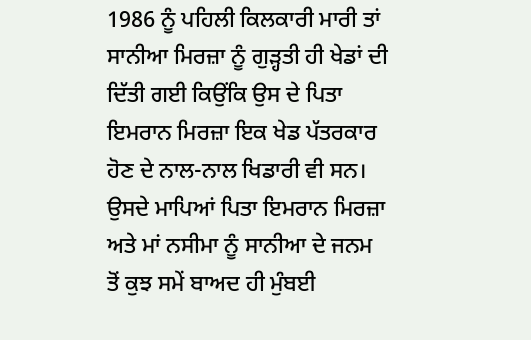1986 ਨੂੰ ਪਹਿਲੀ ਕਿਲਕਾਰੀ ਮਾਰੀ ਤਾਂ ਸਾਨੀਆ ਮਿਰਜ਼ਾ ਨੂੰ ਗੁੜ੍ਹਤੀ ਹੀ ਖੇਡਾਂ ਦੀ ਦਿੱਤੀ ਗਈ ਕਿਉਂਕਿ ਉਸ ਦੇ ਪਿਤਾ ਇਮਰਾਨ ਮਿਰਜ਼ਾ ਇਕ ਖੇਡ ਪੱਤਰਕਾਰ ਹੋਣ ਦੇ ਨਾਲ-ਨਾਲ ਖਿਡਾਰੀ ਵੀ ਸਨ। ਉਸਦੇ ਮਾਪਿਆਂ ਪਿਤਾ ਇਮਰਾਨ ਮਿਰਜ਼ਾ ਅਤੇ ਮਾਂ ਨਸੀਮਾ ਨੂੰ ਸਾਨੀਆ ਦੇ ਜਨਮ ਤੋਂ ਕੁਝ ਸਮੇਂ ਬਾਅਦ ਹੀ ਮੁੰਬਈ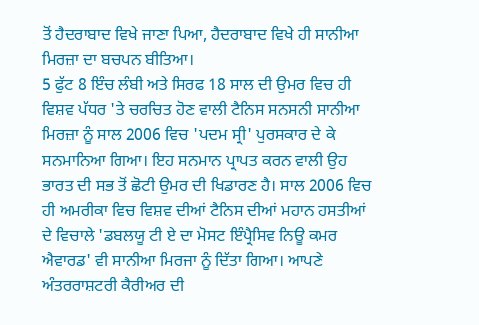ਤੋਂ ਹੈਦਰਾਬਾਦ ਵਿਖੇ ਜਾਣਾ ਪਿਆ, ਹੈਦਰਾਬਾਦ ਵਿਖੇ ਹੀ ਸਾਨੀਆ ਮਿਰਜ਼ਾ ਦਾ ਬਚਪਨ ਬੀਤਿਆ।
5 ਫੁੱਟ 8 ਇੰਚ ਲੰਬੀ ਅਤੇ ਸਿਰਫ 18 ਸਾਲ ਦੀ ਉਮਰ ਵਿਚ ਹੀ ਵਿਸ਼ਵ ਪੱਧਰ 'ਤੇ ਚਰਚਿਤ ਹੋਣ ਵਾਲੀ ਟੈਨਿਸ ਸਨਸਨੀ ਸਾਨੀਆ ਮਿਰਜ਼ਾ ਨੂੰ ਸਾਲ 2006 ਵਿਚ 'ਪਦਮ ਸ੍ਰੀ' ਪੁਰਸਕਾਰ ਦੇ ਕੇ ਸਨਮਾਨਿਆ ਗਿਆ। ਇਹ ਸਨਮਾਨ ਪ੍ਰਾਪਤ ਕਰਨ ਵਾਲੀ ਉਹ ਭਾਰਤ ਦੀ ਸਭ ਤੋਂ ਛੋਟੀ ਉਮਰ ਦੀ ਖਿਡਾਰਣ ਹੈ। ਸਾਲ 2006 ਵਿਚ ਹੀ ਅਮਰੀਕਾ ਵਿਚ ਵਿਸ਼ਵ ਦੀਆਂ ਟੈਨਿਸ ਦੀਆਂ ਮਹਾਨ ਹਸਤੀਆਂ ਦੇ ਵਿਚਾਲੇ 'ਡਬਲਯੂ ਟੀ ਏ ਦਾ ਮੋਸਟ ਇੰਪ੍ਰੈਸਿਵ ਨਿਊ ਕਮਰ ਐਵਾਰਡ' ਵੀ ਸਾਨੀਆ ਮਿਰਜਾ ਨੂੰ ਦਿੱਤਾ ਗਿਆ। ਆਪਣੇ ਅੰਤਰਰਾਸ਼ਟਰੀ ਕੈਰੀਅਰ ਦੀ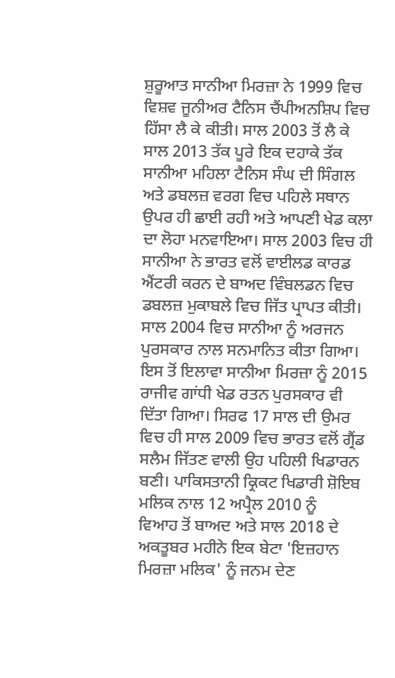ਸ਼ੁਰੂਆਤ ਸਾਨੀਆ ਮਿਰਜ਼ਾ ਨੇ 1999 ਵਿਚ ਵਿਸ਼ਵ ਜੂਨੀਅਰ ਟੈਨਿਸ ਚੈਂਪੀਅਨਸ਼ਿਪ ਵਿਚ ਹਿੱਸਾ ਲੈ ਕੇ ਕੀਤੀ। ਸਾਲ 2003 ਤੋਂ ਲੈ ਕੇ ਸਾਲ 2013 ਤੱਕ ਪੂਰੇ ਇਕ ਦਹਾਕੇ ਤੱਕ ਸਾਨੀਆ ਮਹਿਲਾ ਟੈਨਿਸ ਸੰਘ ਦੀ ਸਿੰਗਲ ਅਤੇ ਡਬਲਜ਼ ਵਰਗ ਵਿਚ ਪਹਿਲੇ ਸਥਾਨ ਉਪਰ ਹੀ ਛਾਈ ਰਹੀ ਅਤੇ ਆਪਣੀ ਖੇਡ ਕਲਾ ਦਾ ਲੋਹਾ ਮਨਵਾਇਆ। ਸਾਲ 2003 ਵਿਚ ਹੀ ਸਾਨੀਆ ਨੇ ਭਾਰਤ ਵਲੋਂ ਵਾਈਲਡ ਕਾਰਡ ਐਂਟਰੀ ਕਰਨ ਦੇ ਬਾਅਦ ਵਿੰਬਲਡਨ ਵਿਚ ਡਬਲਜ਼ ਮੁਕਾਬਲੇ ਵਿਚ ਜਿੱਤ ਪ੍ਰਾਪਤ ਕੀਤੀ। ਸਾਲ 2004 ਵਿਚ ਸਾਨੀਆ ਨੂੰ ਅਰਜਨ ਪੁਰਸਕਾਰ ਨਾਲ ਸਨਮਾਨਿਤ ਕੀਤਾ ਗਿਆ। ਇਸ ਤੋਂ ਇਲਾਵਾ ਸਾਨੀਆ ਮਿਰਜ਼ਾ ਨੂੰ 2015 ਰਾਜੀਵ ਗਾਂਧੀ ਖੇਡ ਰਤਨ ਪੁਰਸਕਾਰ ਵੀ ਦਿੱਤਾ ਗਿਆ। ਸਿਰਫ 17 ਸਾਲ ਦੀ ਉਮਰ ਵਿਚ ਹੀ ਸਾਲ 2009 ਵਿਚ ਭਾਰਤ ਵਲੋਂ ਗ੍ਰੈਂਡ ਸਲੈਮ ਜਿੱਤਣ ਵਾਲੀ ਉਹ ਪਹਿਲੀ ਖਿਡਾਰਨ ਬਣੀ। ਪਾਕਿਸਤਾਨੀ ਕ੍ਰਿਕਟ ਖਿਡਾਰੀ ਸ਼ੋਇਬ ਮਲਿਕ ਨਾਲ 12 ਅਪ੍ਰੈਲ 2010 ਨੂੰ
ਵਿਆਹ ਤੋਂ ਬਾਅਦ ਅਤੇ ਸਾਲ 2018 ਦੇ ਅਕਤੂਬਰ ਮਹੀਨੇ ਇਕ ਬੇਟਾ 'ਇਜ਼ਹਾਨ ਮਿਰਜ਼ਾ ਮਲਿਕ' ਨੂੰ ਜਨਮ ਦੇਣ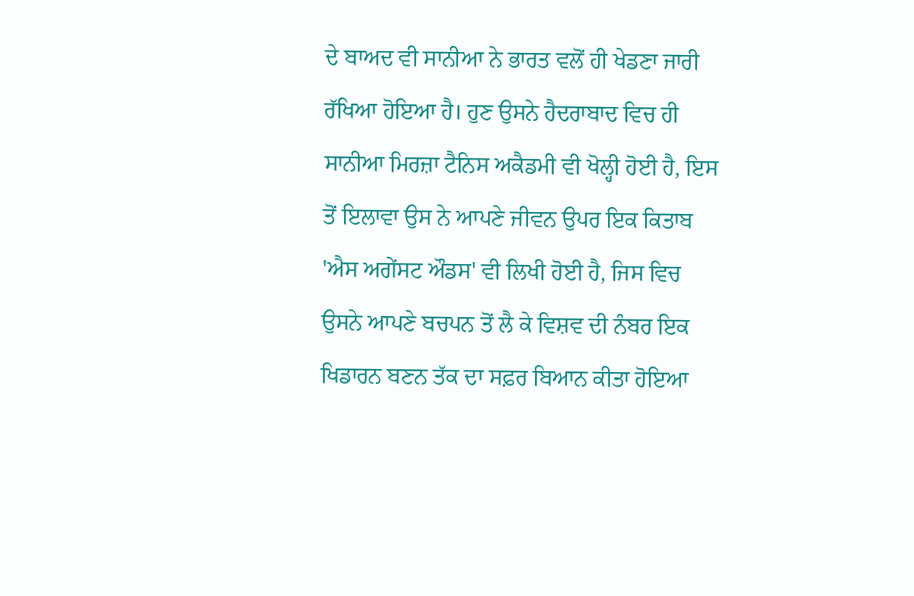ਦੇ ਬਾਅਦ ਵੀ ਸਾਨੀਆ ਨੇ ਭਾਰਤ ਵਲੋਂ ਹੀ ਖੇਡਣਾ ਜਾਰੀ ਰੱਖਿਆ ਹੋਇਆ ਹੈ। ਹੁਣ ਉਸਨੇ ਹੈਦਰਾਬਾਦ ਵਿਚ ਹੀ ਸਾਨੀਆ ਮਿਰਜ਼ਾ ਟੈਨਿਸ ਅਕੈਡਮੀ ਵੀ ਖੋਲ੍ਹੀ ਹੋਈ ਹੈ, ਇਸ ਤੋਂ ਇਲਾਵਾ ਉਸ ਨੇ ਆਪਣੇ ਜੀਵਨ ਉਪਰ ਇਕ ਕਿਤਾਬ 'ਐਸ ਅਗੇਂਸਟ ਔਡਸ' ਵੀ ਲਿਖੀ ਹੋਈ ਹੈ, ਜਿਸ ਵਿਚ ਉਸਨੇ ਆਪਣੇ ਬਚਪਨ ਤੋਂ ਲੈ ਕੇ ਵਿਸ਼ਵ ਦੀ ਨੰਬਰ ਇਕ ਖਿਡਾਰਨ ਬਣਨ ਤੱਕ ਦਾ ਸਫ਼ਰ ਬਿਆਨ ਕੀਤਾ ਹੋਇਆ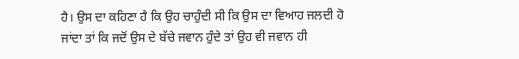ਹੈ। ਉਸ ਦਾ ਕਹਿਣਾ ਹੈ ਕਿ ਉਹ ਚਾਹੁੰਦੀ ਸੀ ਕਿ ਉਸ ਦਾ ਵਿਆਹ ਜਲਦੀ ਹੋ ਜਾਂਦਾ ਤਾਂ ਕਿ ਜਦੋਂ ਉਸ ਦੇ ਬੱਚੇ ਜਵਾਨ ਹੁੰਦੇ ਤਾਂ ਉਹ ਵੀ ਜਵਾਨ ਹੀ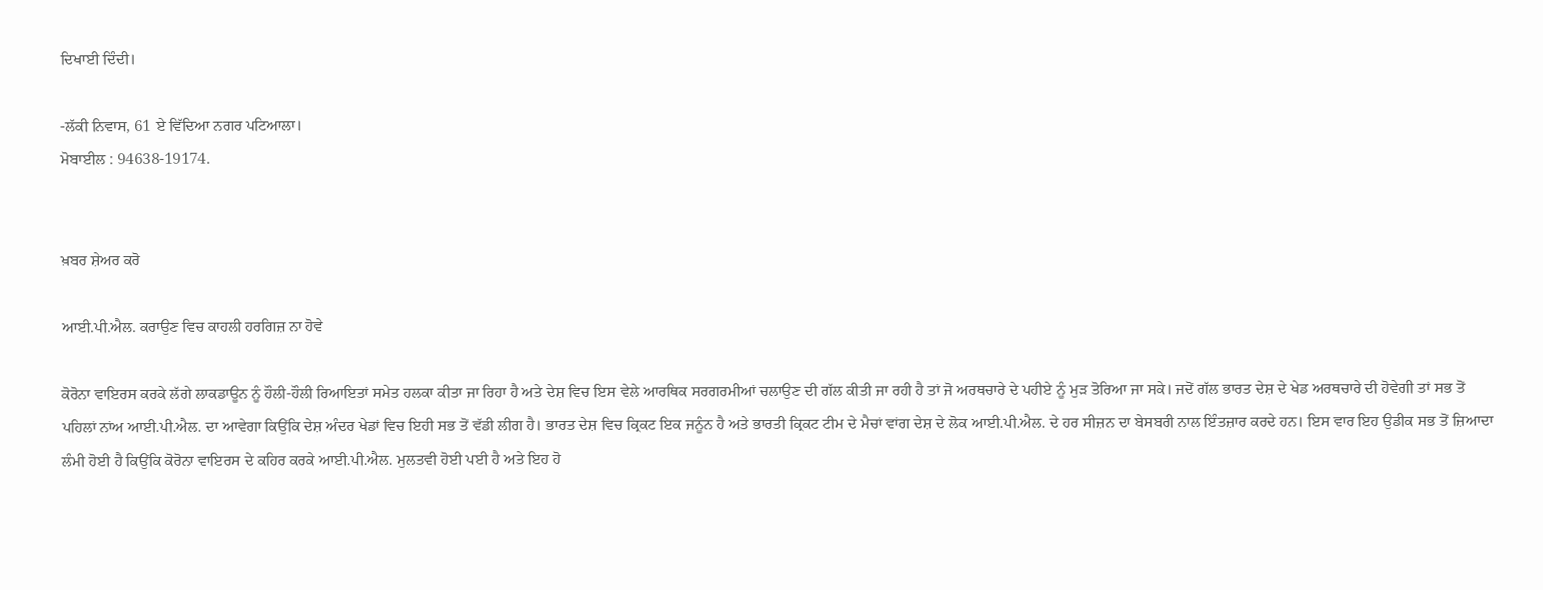ਦਿਖਾਈ ਦਿੰਦੀ।

-ਲੱਕੀ ਨਿਵਾਸ, 61 ਏ ਵਿੱਦਿਆ ਨਗਰ ਪਟਿਆਲਾ।
ਮੋਬਾਈਲ : 94638-19174.


ਖ਼ਬਰ ਸ਼ੇਅਰ ਕਰੋ

ਆਈ.ਪੀ.ਐਲ. ਕਰਾਉਣ ਵਿਚ ਕਾਹਲੀ ਹਰਗਿਜ਼ ਨਾ ਹੋਵੇ

ਕੋਰੋਨਾ ਵਾਇਰਸ ਕਰਕੇ ਲੱਗੇ ਲਾਕਡਾਊਨ ਨੂੰ ਹੌਲੀ-ਹੌਲੀ ਰਿਆਇਤਾਂ ਸਮੇਤ ਹਲਕਾ ਕੀਤਾ ਜਾ ਰਿਹਾ ਹੈ ਅਤੇ ਦੇਸ਼ ਵਿਚ ਇਸ ਵੇਲੇ ਆਰਥਿਕ ਸਰਗਰਮੀਆਂ ਚਲਾਉਣ ਦੀ ਗੱਲ ਕੀਤੀ ਜਾ ਰਹੀ ਹੈ ਤਾਂ ਜੋ ਅਰਥਚਾਰੇ ਦੇ ਪਹੀਏ ਨੂੰ ਮੁੜ ਤੋਰਿਆ ਜਾ ਸਕੇ। ਜਦੋਂ ਗੱਲ ਭਾਰਤ ਦੇਸ਼ ਦੇ ਖੇਡ ਅਰਥਚਾਰੇ ਦੀ ਹੋਵੇਗੀ ਤਾਂ ਸਭ ਤੋਂ ਪਹਿਲਾਂ ਨਾਂਅ ਆਈ.ਪੀ.ਐਲ. ਦਾ ਆਵੇਗਾ ਕਿਉਂਕਿ ਦੇਸ਼ ਅੰਦਰ ਖੇਡਾਂ ਵਿਚ ਇਹੀ ਸਭ ਤੋਂ ਵੱਡੀ ਲੀਗ ਹੈ। ਭਾਰਤ ਦੇਸ਼ ਵਿਚ ਕ੍ਰਿਕਟ ਇਕ ਜਨੂੰਨ ਹੈ ਅਤੇ ਭਾਰਤੀ ਕ੍ਰਿਕਟ ਟੀਮ ਦੇ ਮੈਚਾਂ ਵਾਂਗ ਦੇਸ਼ ਦੇ ਲੋਕ ਆਈ.ਪੀ.ਐਲ. ਦੇ ਹਰ ਸੀਜ਼ਨ ਦਾ ਬੇਸਬਰੀ ਨਾਲ ਇੰਤਜ਼ਾਰ ਕਰਦੇ ਹਨ। ਇਸ ਵਾਰ ਇਹ ਉਡੀਕ ਸਭ ਤੋਂ ਜ਼ਿਆਦਾ ਲੰਮੀ ਹੋਈ ਹੈ ਕਿਉਂਕਿ ਕੋਰੋਨਾ ਵਾਇਰਸ ਦੇ ਕਹਿਰ ਕਰਕੇ ਆਈ.ਪੀ.ਐਲ. ਮੁਲਤਵੀ ਹੋਈ ਪਈ ਹੈ ਅਤੇ ਇਹ ਹੋ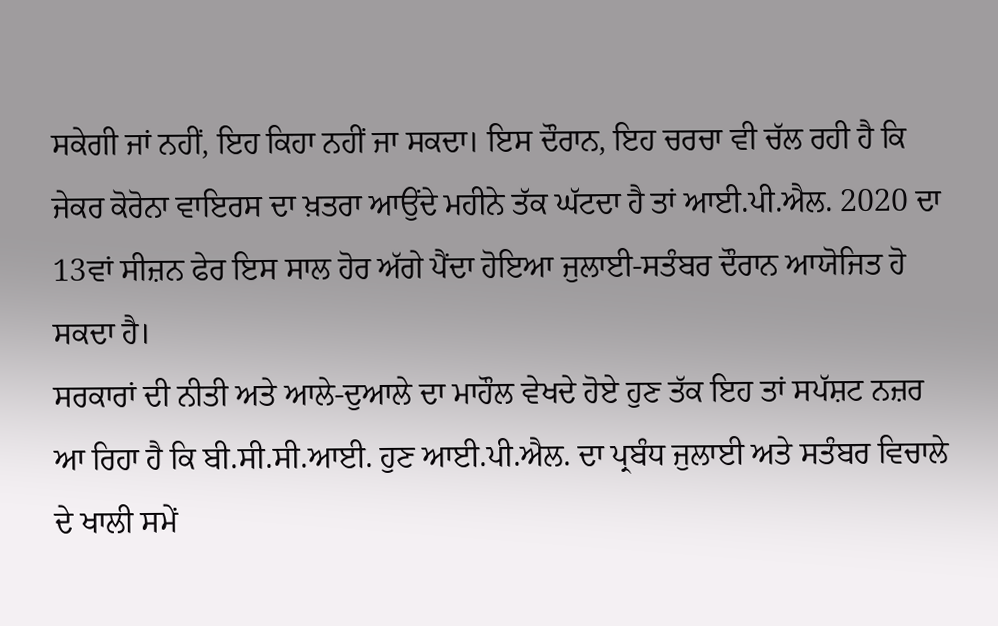ਸਕੇਗੀ ਜਾਂ ਨਹੀਂ, ਇਹ ਕਿਹਾ ਨਹੀਂ ਜਾ ਸਕਦਾ। ਇਸ ਦੌਰਾਨ, ਇਹ ਚਰਚਾ ਵੀ ਚੱਲ ਰਹੀ ਹੈ ਕਿ ਜੇਕਰ ਕੋਰੋਨਾ ਵਾਇਰਸ ਦਾ ਖ਼ਤਰਾ ਆਉਂਦੇ ਮਹੀਨੇ ਤੱਕ ਘੱਟਦਾ ਹੈ ਤਾਂ ਆਈ.ਪੀ.ਐਲ. 2020 ਦਾ 13ਵਾਂ ਸੀਜ਼ਨ ਫੇਰ ਇਸ ਸਾਲ ਹੋਰ ਅੱਗੇ ਪੈਂਦਾ ਹੋਇਆ ਜੁਲਾਈ-ਸਤੰਬਰ ਦੌਰਾਨ ਆਯੋਜਿਤ ਹੋ ਸਕਦਾ ਹੈ।
ਸਰਕਾਰਾਂ ਦੀ ਨੀਤੀ ਅਤੇ ਆਲੇ-ਦੁਆਲੇ ਦਾ ਮਾਹੌਲ ਵੇਖਦੇ ਹੋਏ ਹੁਣ ਤੱਕ ਇਹ ਤਾਂ ਸਪੱਸ਼ਟ ਨਜ਼ਰ ਆ ਰਿਹਾ ਹੈ ਕਿ ਬੀ.ਸੀ.ਸੀ.ਆਈ. ਹੁਣ ਆਈ.ਪੀ.ਐਲ. ਦਾ ਪ੍ਰਬੰਧ ਜੁਲਾਈ ਅਤੇ ਸਤੰਬਰ ਵਿਚਾਲੇ ਦੇ ਖਾਲੀ ਸਮੇਂ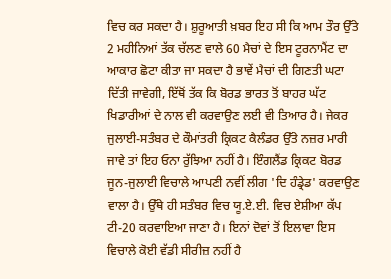ਵਿਚ ਕਰ ਸਕਦਾ ਹੈ। ਸ਼ੁਰੂਆਤੀ ਖ਼ਬਰ ਇਹ ਸੀ ਕਿ ਆਮ ਤੌਰ ਉੱਤੇ 2 ਮਹੀਨਿਆਂ ਤੱਕ ਚੱਲਣ ਵਾਲੇ 60 ਮੈਚਾਂ ਦੇ ਇਸ ਟੂਰਨਾਮੈਂਟ ਦਾ ਆਕਾਰ ਛੋਟਾ ਕੀਤਾ ਜਾ ਸਕਦਾ ਹੈ ਭਾਵੇਂ ਮੈਚਾਂ ਦੀ ਗਿਣਤੀ ਘਟਾ ਦਿੱਤੀ ਜਾਵੇਗੀ, ਇੱਥੋਂ ਤੱਕ ਕਿ ਬੋਰਡ ਭਾਰਤ ਤੋਂ ਬਾਹਰ ਘੱਟ ਖਿਡਾਰੀਆਂ ਦੇ ਨਾਲ ਵੀ ਕਰਵਾਉਣ ਲਈ ਵੀ ਤਿਆਰ ਹੈ। ਜੇਕਰ ਜੁਲਾਈ-ਸਤੰਬਰ ਦੇ ਕੌਮਾਂਤਰੀ ਕ੍ਰਿਕਟ ਕੈਲੰਡਰ ਉੱਤੇ ਨਜ਼ਰ ਮਾਰੀ ਜਾਵੇ ਤਾਂ ਇਹ ਓਨਾ ਰੁੱਝਿਆ ਨਹੀਂ ਹੈ। ਇੰਗਲੈਂਡ ਕ੍ਰਿਕਟ ਬੋਰਡ ਜੂਨ-ਜੁਲਾਈ ਵਿਚਾਲੇ ਆਪਣੀ ਨਵੀਂ ਲੀਗ 'ਦਿ ਹੰਡ੍ਰੇਡ' ਕਰਵਾਉਣ ਵਾਲਾ ਹੈ। ਉੱਥੇ ਹੀ ਸਤੰਬਰ ਵਿਚ ਯੂ.ਏ.ਈ. ਵਿਚ ਏਸ਼ੀਆ ਕੱਪ ਟੀ-20 ਕਰਵਾਇਆ ਜਾਣਾ ਹੈ। ਇਨਾਂ ਦੋਵਾਂ ਤੋਂ ਇਲਾਵਾ ਇਸ ਵਿਚਾਲੇ ਕੋਈ ਵੱਡੀ ਸੀਰੀਜ਼ ਨਹੀਂ ਹੈ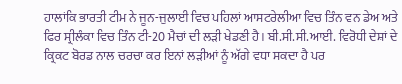ਹਾਲਾਂਕਿ ਭਾਰਤੀ ਟੀਮ ਨੇ ਜੂਨ-ਜੁਲਾਈ ਵਿਚ ਪਹਿਲਾਂ ਆਸਟਰੇਲੀਆ ਵਿਚ ਤਿੰਨ ਵਨ ਡੇਅ ਅਤੇ ਫਿਰ ਸ੍ਰੀਲੰਕਾ ਵਿਚ ਤਿੰਨ ਟੀ-20 ਮੈਚਾਂ ਦੀ ਲੜੀ ਖੇਡਣੀ ਹੈ। ਬੀ.ਸੀ.ਸੀ.ਆਈ. ਵਿਰੋਧੀ ਦੇਸ਼ਾਂ ਦੇ ਕ੍ਰਿਕਟ ਬੋਰਡ ਨਾਲ ਚਰਚਾ ਕਰ ਇਨਾਂ ਲੜੀਆਂ ਨੂੰ ਅੱਗੇ ਵਧਾ ਸਕਦਾ ਹੈ ਪਰ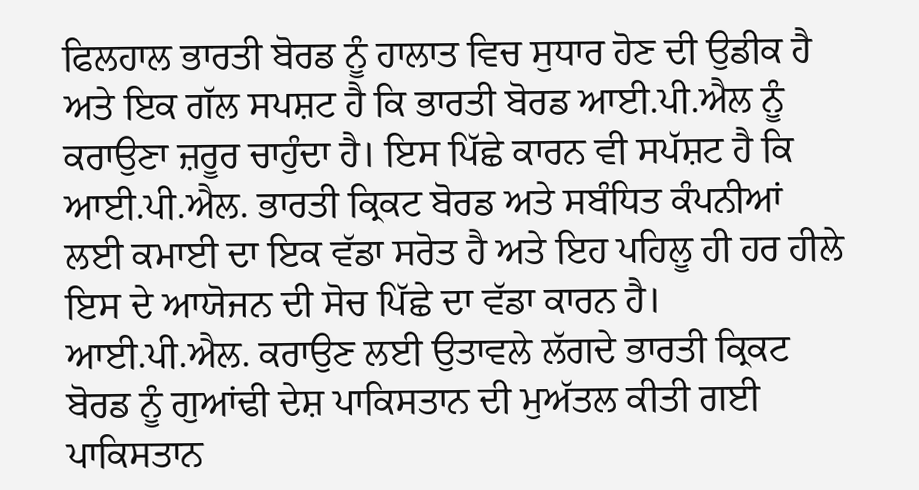ਫਿਲਹਾਲ ਭਾਰਤੀ ਬੋਰਡ ਨੂੰ ਹਾਲਾਤ ਵਿਚ ਸੁਧਾਰ ਹੋਣ ਦੀ ਉਡੀਕ ਹੈ ਅਤੇ ਇਕ ਗੱਲ ਸਪਸ਼ਟ ਹੈ ਕਿ ਭਾਰਤੀ ਬੋਰਡ ਆਈ.ਪੀ.ਐਲ ਨੂੰ ਕਰਾਉਣਾ ਜ਼ਰੂਰ ਚਾਹੁੰਦਾ ਹੈ। ਇਸ ਪਿੱਛੇ ਕਾਰਨ ਵੀ ਸਪੱਸ਼ਟ ਹੈ ਕਿ ਆਈ.ਪੀ.ਐਲ. ਭਾਰਤੀ ਕ੍ਰਿਕਟ ਬੋਰਡ ਅਤੇ ਸਬੰਧਿਤ ਕੰਪਨੀਆਂ ਲਈ ਕਮਾਈ ਦਾ ਇਕ ਵੱਡਾ ਸਰੋਤ ਹੈ ਅਤੇ ਇਹ ਪਹਿਲੂ ਹੀ ਹਰ ਹੀਲੇ ਇਸ ਦੇ ਆਯੋਜਨ ਦੀ ਸੋਚ ਪਿੱਛੇ ਦਾ ਵੱਡਾ ਕਾਰਨ ਹੈ। ਆਈ.ਪੀ.ਐਲ. ਕਰਾਉਣ ਲਈ ਉਤਾਵਲੇ ਲੱਗਦੇ ਭਾਰਤੀ ਕ੍ਰਿਕਟ ਬੋਰਡ ਨੂੰ ਗੁਆਂਢੀ ਦੇਸ਼ ਪਾਕਿਸਤਾਨ ਦੀ ਮੁਅੱਤਲ ਕੀਤੀ ਗਈ ਪਾਕਿਸਤਾਨ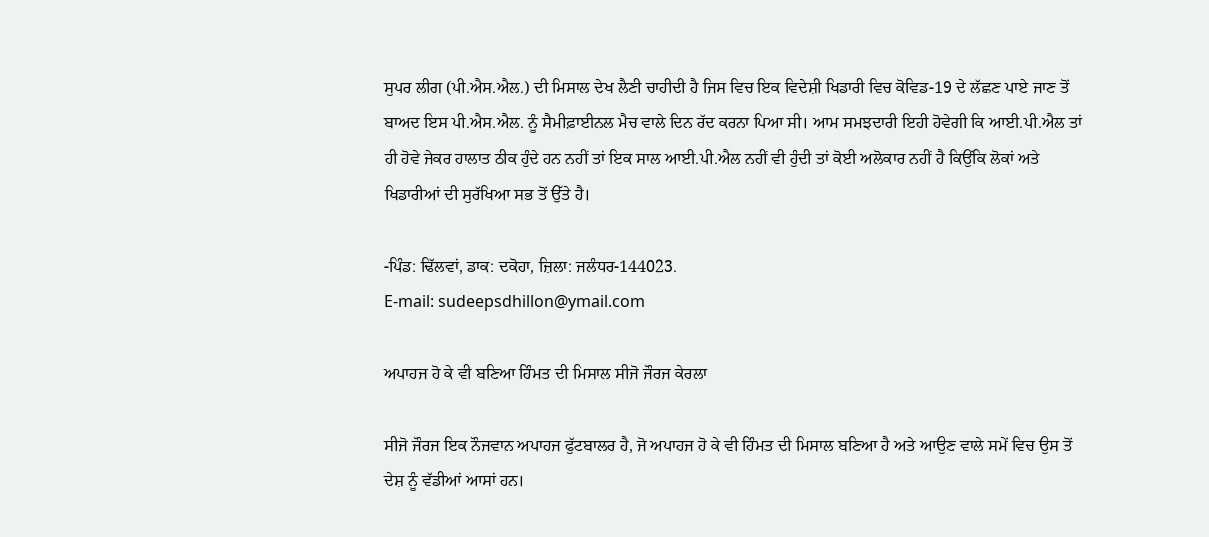ਸੁਪਰ ਲੀਗ (ਪੀ.ਐਸ.ਐਲ.) ਦੀ ਮਿਸਾਲ ਦੇਖ ਲੈਣੀ ਚਾਹੀਦੀ ਹੈ ਜਿਸ ਵਿਚ ਇਕ ਵਿਦੇਸ਼ੀ ਖਿਡਾਰੀ ਵਿਚ ਕੋਵਿਡ-19 ਦੇ ਲੱਛਣ ਪਾਏ ਜਾਣ ਤੋਂ ਬਾਅਦ ਇਸ ਪੀ.ਐਸ.ਐਲ. ਨੂੰ ਸੈਮੀਫ਼ਾਈਨਲ ਮੈਚ ਵਾਲੇ ਦਿਨ ਰੱਦ ਕਰਨਾ ਪਿਆ ਸੀ। ਆਮ ਸਮਝਦਾਰੀ ਇਹੀ ਹੋਵੇਗੀ ਕਿ ਆਈ.ਪੀ.ਐਲ ਤਾਂ ਹੀ ਹੋਵੇ ਜੇਕਰ ਹਾਲਾਤ ਠੀਕ ਹੁੰਦੇ ਹਨ ਨਹੀਂ ਤਾਂ ਇਕ ਸਾਲ ਆਈ.ਪੀ.ਐਲ ਨਹੀਂ ਵੀ ਹੁੰਦੀ ਤਾਂ ਕੋਈ ਅਲੋਕਾਰ ਨਹੀਂ ਹੈ ਕਿਉਂਕਿ ਲੋਕਾਂ ਅਤੇ ਖਿਡਾਰੀਆਂ ਦੀ ਸੁਰੱਖਿਆ ਸਭ ਤੋਂ ਉੱਤੇ ਹੈ।

-ਪਿੰਡ: ਢਿੱਲਵਾਂ, ਡਾਕ: ਦਕੋਹਾ, ਜ਼ਿਲਾ: ਜਲੰਧਰ-144023.
E-mail: sudeepsdhillon@ymail.com

ਅਪਾਹਜ ਹੋ ਕੇ ਵੀ ਬਣਿਆ ਹਿੰਮਤ ਦੀ ਮਿਸਾਲ ਸੀਜੋ ਜੌਰਜ ਕੇਰਲਾ

ਸੀਜੋ ਜੌਰਜ ਇਕ ਨੌਜਵਾਨ ਅਪਾਹਜ ਫੁੱਟਬਾਲਰ ਹੈ, ਜੋ ਅਪਾਹਜ ਹੋ ਕੇ ਵੀ ਹਿੰਮਤ ਦੀ ਮਿਸਾਲ ਬਣਿਆ ਹੈ ਅਤੇ ਆਉਣ ਵਾਲੇ ਸਮੇਂ ਵਿਚ ਉਸ ਤੋਂ ਦੇਸ਼ ਨੂੰ ਵੱਡੀਆਂ ਆਸਾਂ ਹਨ।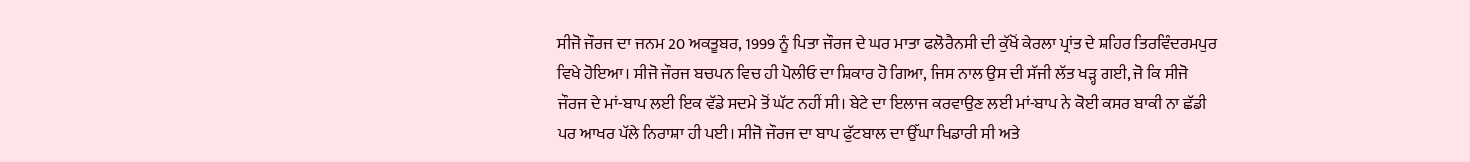ਸੀਜੋ ਜੌਰਜ ਦਾ ਜਨਮ 20 ਅਕਤੂਬਰ, 1999 ਨੂੰ ਪਿਤਾ ਜੌਰਜ ਦੇ ਘਰ ਮਾਤਾ ਫਲੋਰੈਨਸੀ ਦੀ ਕੁੱਖੋਂ ਕੇਰਲਾ ਪ੍ਰਾਂਤ ਦੇ ਸ਼ਹਿਰ ਤਿਰਵਿੰਦਰਮਪੁਰ ਵਿਖੇ ਹੋਇਆ। ਸੀਜੋ ਜੌਰਜ ਬਚਪਨ ਵਿਚ ਹੀ ਪੋਲੀਓ ਦਾ ਸ਼ਿਕਾਰ ਹੋ ਗਿਆ, ਜਿਸ ਨਾਲ ਉਸ ਦੀ ਸੱਜੀ ਲੱਤ ਖੜ੍ਹ ਗਈ, ਜੋ ਕਿ ਸੀਜੋ ਜੌਰਜ ਦੇ ਮਾਂ-ਬਾਪ ਲਈ ਇਕ ਵੱਡੇ ਸਦਮੇ ਤੋਂ ਘੱਟ ਨਹੀਂ ਸੀ। ਬੇਟੇ ਦਾ ਇਲਾਜ ਕਰਵਾਉਣ ਲਈ ਮਾਂ-ਬਾਪ ਨੇ ਕੋਈ ਕਸਰ ਬਾਕੀ ਨਾ ਛੱਡੀ ਪਰ ਆਖਰ ਪੱਲੇ ਨਿਰਾਸ਼ਾ ਹੀ ਪਈ। ਸੀਜੋ ਜੌਰਜ ਦਾ ਬਾਪ ਫੁੱਟਬਾਲ ਦਾ ਉੱਘਾ ਖਿਡਾਰੀ ਸੀ ਅਤੇ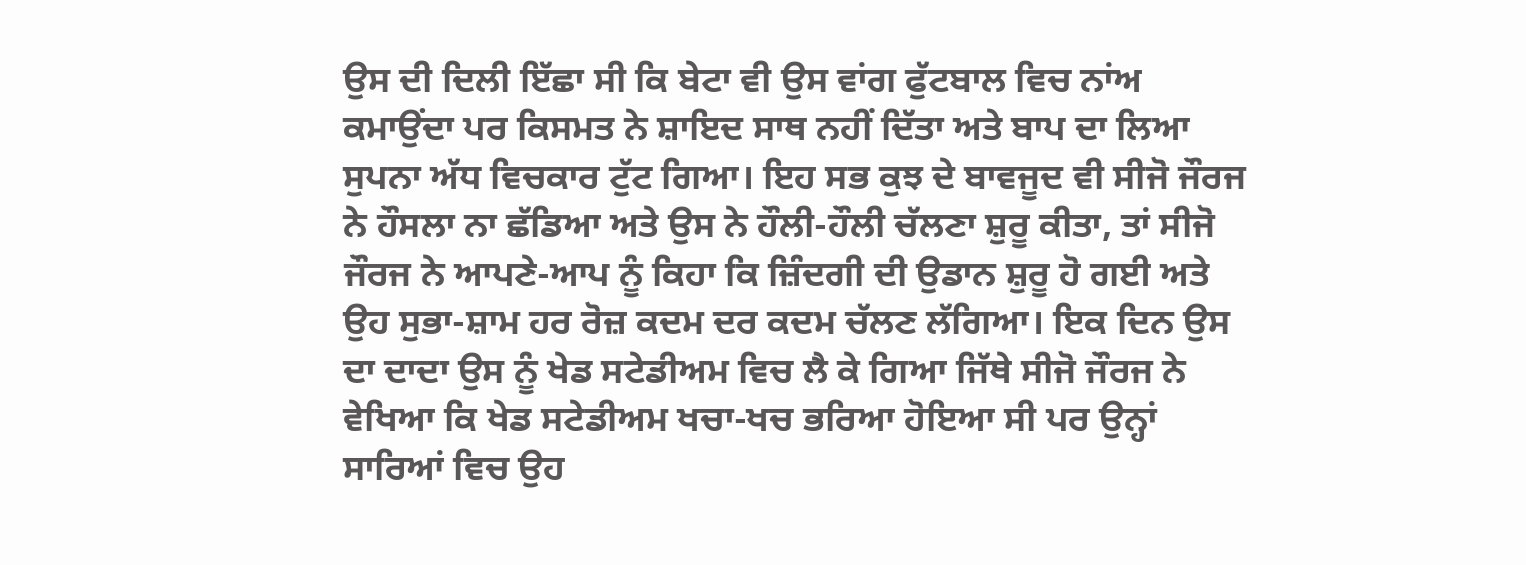ਉਸ ਦੀ ਦਿਲੀ ਇੱਛਾ ਸੀ ਕਿ ਬੇਟਾ ਵੀ ਉਸ ਵਾਂਗ ਫੁੱਟਬਾਲ ਵਿਚ ਨਾਂਅ ਕਮਾਉਂਦਾ ਪਰ ਕਿਸਮਤ ਨੇ ਸ਼ਾਇਦ ਸਾਥ ਨਹੀਂ ਦਿੱਤਾ ਅਤੇ ਬਾਪ ਦਾ ਲਿਆ ਸੁਪਨਾ ਅੱਧ ਵਿਚਕਾਰ ਟੁੱਟ ਗਿਆ। ਇਹ ਸਭ ਕੁਝ ਦੇ ਬਾਵਜੂਦ ਵੀ ਸੀਜੋ ਜੌਰਜ ਨੇ ਹੌਸਲਾ ਨਾ ਛੱਡਿਆ ਅਤੇ ਉਸ ਨੇ ਹੌਲੀ-ਹੌਲੀ ਚੱਲਣਾ ਸ਼ੁਰੂ ਕੀਤਾ, ਤਾਂ ਸੀਜੋ ਜੌਰਜ ਨੇ ਆਪਣੇ-ਆਪ ਨੂੰ ਕਿਹਾ ਕਿ ਜ਼ਿੰਦਗੀ ਦੀ ਉਡਾਨ ਸ਼ੁਰੂ ਹੋ ਗਈ ਅਤੇ ਉਹ ਸੁਭਾ-ਸ਼ਾਮ ਹਰ ਰੋਜ਼ ਕਦਮ ਦਰ ਕਦਮ ਚੱਲਣ ਲੱਗਿਆ। ਇਕ ਦਿਨ ਉਸ ਦਾ ਦਾਦਾ ਉਸ ਨੂੰ ਖੇਡ ਸਟੇਡੀਅਮ ਵਿਚ ਲੈ ਕੇ ਗਿਆ ਜਿੱਥੇ ਸੀਜੋ ਜੌਰਜ ਨੇ ਵੇਖਿਆ ਕਿ ਖੇਡ ਸਟੇਡੀਅਮ ਖਚਾ-ਖਚ ਭਰਿਆ ਹੋਇਆ ਸੀ ਪਰ ਉਨ੍ਹਾਂ ਸਾਰਿਆਂ ਵਿਚ ਉਹ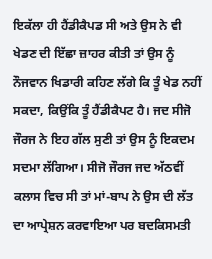ਇਕੱਲਾ ਹੀ ਹੈਂਡੀਕੈਪਡ ਸੀ ਅਤੇ ਉਸ ਨੇ ਵੀ ਖੇਡਣ ਦੀ ਇੱਛਾ ਜ਼ਾਹਰ ਕੀਤੀ ਤਾਂ ਉਸ ਨੂੰ ਨੌਜਵਾਨ ਖਿਡਾਰੀ ਕਹਿਣ ਲੱਗੇ ਕਿ ਤੂੰ ਖੇਡ ਨਹੀਂ ਸਕਦਾ, ਕਿਉਂਕਿ ਤੂੰ ਹੈਂਡੀਕੈਪਟ ਹੈ। ਜਦ ਸੀਜੋ ਜੌਰਜ ਨੇ ਇਹ ਗੱਲ ਸੁਣੀ ਤਾਂ ਉਸ ਨੂੰ ਇਕਦਮ ਸਦਮਾ ਲੱਗਿਆ। ਸੀਜੋ ਜੌਰਜ ਜਦ ਅੱਠਵੀਂ ਕਲਾਸ ਵਿਚ ਸੀ ਤਾਂ ਮਾਂ-ਬਾਪ ਨੇ ਉਸ ਦੀ ਲੱਤ ਦਾ ਆਪ੍ਰੇਸ਼ਨ ਕਰਵਾਇਆ ਪਰ ਬਦਕਿਸਮਤੀ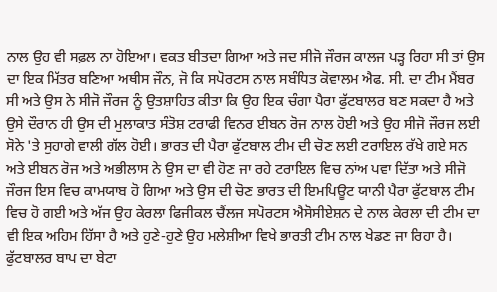ਨਾਲ ਉਹ ਵੀ ਸਫ਼ਲ ਨਾ ਹੋਇਆ। ਵਕਤ ਬੀਤਦਾ ਗਿਆ ਅਤੇ ਜਦ ਸੀਜੋ ਜੌਰਜ ਕਾਲਜ ਪੜ੍ਹ ਰਿਹਾ ਸੀ ਤਾਂ ਉਸ ਦਾ ਇਕ ਮਿੱਤਰ ਬਣਿਆ ਅਥੀਸ ਜੌਨ, ਜੋ ਕਿ ਸਪੋਰਟਸ ਨਾਲ ਸਬੰਧਿਤ ਕੋਵਾਲਮ ਐਫ. ਸੀ. ਦਾ ਟੀਮ ਮੈਂਬਰ ਸੀ ਅਤੇ ਉਸ ਨੇ ਸੀਜੋ ਜੌਰਜ ਨੂੰ ਉਤਸ਼ਾਹਿਤ ਕੀਤਾ ਕਿ ਉਹ ਇਕ ਚੰਗਾ ਪੈਰਾ ਫੁੱਟਬਾਲਰ ਬਣ ਸਕਦਾ ਹੈ ਅਤੇ ਉਸੇ ਦੌਰਾਨ ਹੀ ਉਸ ਦੀ ਮੁਲਾਕਾਤ ਸੰਤੋਸ਼ ਟਰਾਫੀ ਵਿਨਰ ਈਬਨ ਰੋਜ ਨਾਲ ਹੋਈ ਅਤੇ ਉਹ ਸੀਜੋ ਜੌਰਜ ਲਈ ਸੋਨੇ 'ਤੇ ਸੁਹਾਗੇ ਵਾਲੀ ਗੱਲ ਹੋਈ। ਭਾਰਤ ਦੀ ਪੈਰਾ ਫੁੱਟਬਾਲ ਟੀਮ ਦੀ ਚੋਣ ਲਈ ਟਰਾਇਲ ਰੱਖੇ ਗਏ ਸਨ ਅਤੇ ਈਬਨ ਰੋਜ ਅਤੇ ਅਭੀਲਾਸ ਨੇ ਉਸ ਦਾ ਵੀ ਹੋਣ ਜਾ ਰਹੇ ਟਰਾਇਲ ਵਿਚ ਨਾਂਅ ਪਵਾ ਦਿੱਤਾ ਅਤੇ ਸੀਜੋ ਜੌਰਜ ਇਸ ਵਿਚ ਕਾਮਯਾਬ ਹੋ ਗਿਆ ਅਤੇ ਉਸ ਦੀ ਚੋਣ ਭਾਰਤ ਦੀ ਇਮਪਿਊਟ ਯਾਨੀ ਪੈਰਾ ਫੁੱਟਬਾਲ ਟੀਮ ਵਿਚ ਹੋ ਗਈ ਅਤੇ ਅੱਜ ਉਹ ਕੇਰਲਾ ਫਿਜੀਕਲ ਚੈਂਲਜ ਸਪੋਰਟਸ ਐਸੋਸੀਏਸ਼ਨ ਦੇ ਨਾਲ ਕੇਰਲਾ ਦੀ ਟੀਮ ਦਾ ਵੀ ਇਕ ਅਹਿਮ ਹਿੱਸਾ ਹੈ ਅਤੇ ਹੁਣੇ-ਹੁਣੇ ਉਹ ਮਲੇਸ਼ੀਆ ਵਿਖੇ ਭਾਰਤੀ ਟੀਮ ਨਾਲ ਖੇਡਣ ਜਾ ਰਿਹਾ ਹੈ। ਫੁੱਟਬਾਲਰ ਬਾਪ ਦਾ ਬੇਟਾ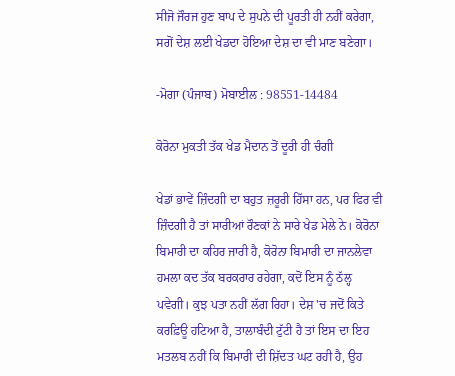ਸੀਜੋ ਜੌਰਜ ਹੁਣ ਬਾਪ ਦੇ ਸੁਪਨੇ ਦੀ ਪੂਰਤੀ ਹੀ ਨਹੀਂ ਕਰੇਗਾ, ਸਗੋਂ ਦੇਸ਼ ਲਈ ਖੇਡਦਾ ਹੋਇਆ ਦੇਸ਼ ਦਾ ਵੀ ਮਾਣ ਬਣੇਗਾ।

-ਮੋਗਾ (ਪੰਜਾਬ) ਮੋਬਾਈਲ : 98551-14484

ਕੋਰੋਨਾ ਮੁਕਤੀ ਤੱਕ ਖੇਡ ਮੈਦਾਨ ਤੋਂ ਦੂਰੀ ਹੀ ਚੰਗੀ

ਖੇਡਾਂ ਭਾਵੇਂ ਜ਼ਿੰਦਗੀ ਦਾ ਬਹੁਤ ਜ਼ਰੂਰੀ ਹਿੱਸਾ ਹਨ, ਪਰ ਫਿਰ ਵੀ ਜ਼ਿੰਦਗੀ ਹੈ ਤਾਂ ਸਾਰੀਆਂ ਰੌਣਕਾਂ ਨੇ ਸਾਰੇ ਖੇਡ ਮੇਲੇ ਨੇ। ਕੋਰੋਨਾ ਬਿਮਾਰੀ ਦਾ ਕਹਿਰ ਜਾਰੀ ਹੈ, ਕੋਰੋਨਾ ਬਿਮਾਰੀ ਦਾ ਜਾਨਲੇਵਾ ਹਮਲਾ ਕਦ ਤੱਕ ਬਰਕਰਾਰ ਰਹੇਗਾ, ਕਦੋਂ ਇਸ ਨੂੰ ਠੱਲ੍ਹ ਪਵੇਗੀ। ਕੁਝ ਪਤਾ ਨਹੀਂ ਲੱਗ ਰਿਹਾ। ਦੇਸ਼ 'ਚ ਜਦੋਂ ਕਿਤੇ ਕਰਫ਼ਿਊ ਹਟਿਆ ਹੈ, ਤਾਲਾਬੰਦੀ ਟੁੱਟੀ ਹੈ ਤਾਂ ਇਸ ਦਾ ਇਹ ਮਤਲਬ ਨਹੀਂ ਕਿ ਬਿਮਾਰੀ ਦੀ ਸ਼ਿੱਦਤ ਘਟ ਰਹੀ ਹੈ, ਉਹ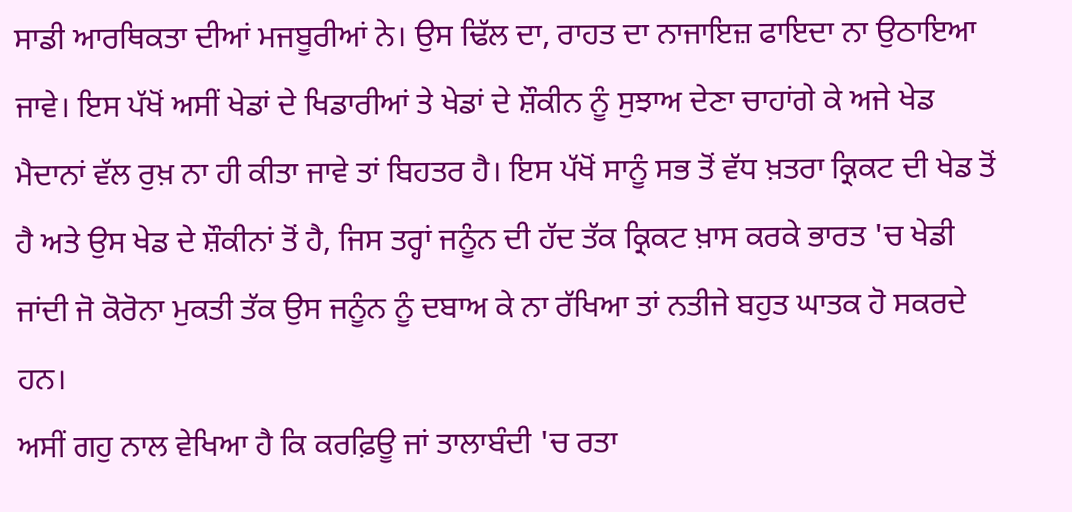ਸਾਡੀ ਆਰਥਿਕਤਾ ਦੀਆਂ ਮਜਬੂਰੀਆਂ ਨੇ। ਉਸ ਢਿੱਲ ਦਾ, ਰਾਹਤ ਦਾ ਨਾਜਾਇਜ਼ ਫਾਇਦਾ ਨਾ ਉਠਾਇਆ ਜਾਵੇ। ਇਸ ਪੱਖੋਂ ਅਸੀਂ ਖੇਡਾਂ ਦੇ ਖਿਡਾਰੀਆਂ ਤੇ ਖੇਡਾਂ ਦੇ ਸ਼ੌਕੀਨ ਨੂੰ ਸੁਝਾਅ ਦੇਣਾ ਚਾਹਾਂਗੇ ਕੇ ਅਜੇ ਖੇਡ ਮੈਦਾਨਾਂ ਵੱਲ ਰੁਖ਼ ਨਾ ਹੀ ਕੀਤਾ ਜਾਵੇ ਤਾਂ ਬਿਹਤਰ ਹੈ। ਇਸ ਪੱਖੋਂ ਸਾਨੂੰ ਸਭ ਤੋਂ ਵੱਧ ਖ਼ਤਰਾ ਕ੍ਰਿਕਟ ਦੀ ਖੇਡ ਤੋਂ ਹੈ ਅਤੇ ਉਸ ਖੇਡ ਦੇ ਸ਼ੌਕੀਨਾਂ ਤੋਂ ਹੈ, ਜਿਸ ਤਰ੍ਹਾਂ ਜਨੂੰਨ ਦੀ ਹੱਦ ਤੱਕ ਕ੍ਰਿਕਟ ਖ਼ਾਸ ਕਰਕੇ ਭਾਰਤ 'ਚ ਖੇਡੀ ਜਾਂਦੀ ਜੋ ਕੋਰੋਨਾ ਮੁਕਤੀ ਤੱਕ ਉਸ ਜਨੂੰਨ ਨੂੰ ਦਬਾਅ ਕੇ ਨਾ ਰੱਖਿਆ ਤਾਂ ਨਤੀਜੇ ਬਹੁਤ ਘਾਤਕ ਹੋ ਸਕਰਦੇ ਹਨ।
ਅਸੀਂ ਗਹੁ ਨਾਲ ਵੇਖਿਆ ਹੈ ਕਿ ਕਰਫ਼ਿਊ ਜਾਂ ਤਾਲਾਬੰਦੀ 'ਚ ਰਤਾ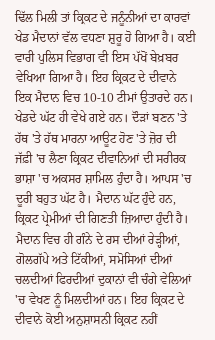ਢਿੱਲ ਮਿਲੀ ਤਾਂ ਕ੍ਰਿਕਟ ਦੇ ਜਨੂੰਨੀਆਂ ਦਾ ਕਾਰਵਾਂ ਖੇਡ ਮੈਦਾਨਾਂ ਵੱਲ ਵਧਣਾ ਸ਼ੁਰੂ ਹੋ ਗਿਆ ਹੈ। ਕਈ ਵਾਰੀ ਪੁਲਿਸ ਵਿਭਾਗ ਵੀ ਇਸ ਪੱਖੋਂ ਬੇਖ਼ਬਰ ਵੇਖਿਆ ਗਿਆ ਹੈ। ਇਹ ਕ੍ਰਿਕਟ ਦੇ ਦੀਵਾਨੇ ਇਕ ਮੈਦਾਨ ਵਿਚ 10-10 ਟੀਮਾਂ ਉਤਾਰਦੇ ਹਨ। ਖੇਡਦੇ ਘੱਟ ਹੀ ਵੇਖੇ ਗਏ ਹਨ। ਦੌੜਾਂ ਬਣਨ 'ਤੇ ਹੱਥ 'ਤੇ ਹੱਥ ਮਾਰਨਾ ਆਊਟ ਹੋਣ 'ਤੇ ਜ਼ੋਰ ਦੀ ਜੱਫ਼ੀ 'ਚ ਲੈਣਾ ਕ੍ਰਿਕਟ ਦੀਵਾਨਿਆਂ ਦੀ ਸਰੀਰਕ ਭਾਸ਼ਾ 'ਚ ਅਕਸਰ ਸ਼ਾਮਿਲ ਹੁੰਦਾ ਹੈ। ਆਪਸ 'ਚ ਦੂਰੀ ਬਹੁਤ ਘੱਟ ਹੈ। ਮੈਦਾਨ ਘੱਟ ਹੁੰਦੇ ਹਨ, ਕ੍ਰਿਕਟ ਪ੍ਰੇਮੀਆਂ ਦੀ ਗਿਣਤੀ ਜ਼ਿਆਦਾ ਹੁੰਦੀ ਹੈ। ਮੈਦਾਨ ਵਿਚ ਹੀ ਗੰਨੇ ਦੇ ਰਸ ਦੀਆਂ ਰੇੜ੍ਹੀਆਂ, ਗੋਲਗੱਪੇ ਅਤੇ ਟਿੱਕੀਆਂ, ਸਮੋਸਿਆਂ ਦੀਆਂ ਚਲਦੀਆਂ ਫਿਰਦੀਆਂ ਦੁਕਾਨਾਂ ਵੀ ਚੰਗੇ ਵੇਲਿਆਂ 'ਚ ਵੇਖਣ ਨੂੰ ਮਿਲਦੀਆਂ ਹਨ। ਇਹ ਕ੍ਰਿਕਟ ਦੇ ਦੀਵਾਨੇ ਕੋਈ ਅਨੁਸ਼ਾਸਨੀ ਕ੍ਰਿਕਟ ਨਹੀਂ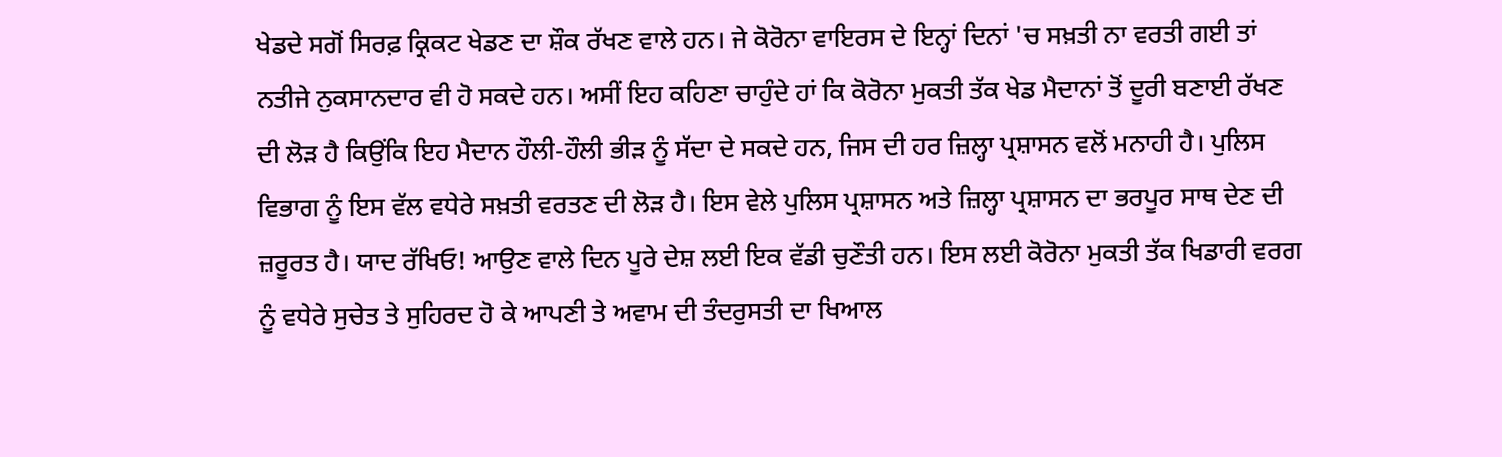ਖੇਡਦੇ ਸਗੋਂ ਸਿਰਫ਼ ਕ੍ਰਿਕਟ ਖੇਡਣ ਦਾ ਸ਼ੌਕ ਰੱਖਣ ਵਾਲੇ ਹਨ। ਜੇ ਕੋਰੋਨਾ ਵਾਇਰਸ ਦੇ ਇਨ੍ਹਾਂ ਦਿਨਾਂ 'ਚ ਸਖ਼ਤੀ ਨਾ ਵਰਤੀ ਗਈ ਤਾਂ ਨਤੀਜੇ ਨੁਕਸਾਨਦਾਰ ਵੀ ਹੋ ਸਕਦੇ ਹਨ। ਅਸੀਂ ਇਹ ਕਹਿਣਾ ਚਾਹੁੰਦੇ ਹਾਂ ਕਿ ਕੋਰੋਨਾ ਮੁਕਤੀ ਤੱਕ ਖੇਡ ਮੈਦਾਨਾਂ ਤੋਂ ਦੂਰੀ ਬਣਾਈ ਰੱਖਣ ਦੀ ਲੋੜ ਹੈ ਕਿਉਂਕਿ ਇਹ ਮੈਦਾਨ ਹੌਲੀ-ਹੌਲੀ ਭੀੜ ਨੂੰ ਸੱਦਾ ਦੇ ਸਕਦੇ ਹਨ, ਜਿਸ ਦੀ ਹਰ ਜ਼ਿਲ੍ਹਾ ਪ੍ਰਸ਼ਾਸਨ ਵਲੋਂ ਮਨਾਹੀ ਹੈ। ਪੁਲਿਸ ਵਿਭਾਗ ਨੂੰ ਇਸ ਵੱਲ ਵਧੇਰੇ ਸਖ਼ਤੀ ਵਰਤਣ ਦੀ ਲੋੜ ਹੈ। ਇਸ ਵੇਲੇ ਪੁਲਿਸ ਪ੍ਰਸ਼ਾਸਨ ਅਤੇ ਜ਼ਿਲ੍ਹਾ ਪ੍ਰਸ਼ਾਸਨ ਦਾ ਭਰਪੂਰ ਸਾਥ ਦੇਣ ਦੀ ਜ਼ਰੂਰਤ ਹੈ। ਯਾਦ ਰੱਖਿਓ! ਆਉਣ ਵਾਲੇ ਦਿਨ ਪੂਰੇ ਦੇਸ਼ ਲਈ ਇਕ ਵੱਡੀ ਚੁਣੌਤੀ ਹਨ। ਇਸ ਲਈ ਕੋਰੋਨਾ ਮੁਕਤੀ ਤੱਕ ਖਿਡਾਰੀ ਵਰਗ ਨੂੰ ਵਧੇਰੇ ਸੁਚੇਤ ਤੇ ਸੁਹਿਰਦ ਹੋ ਕੇ ਆਪਣੀ ਤੇ ਅਵਾਮ ਦੀ ਤੰਦਰੁਸਤੀ ਦਾ ਖਿਆਲ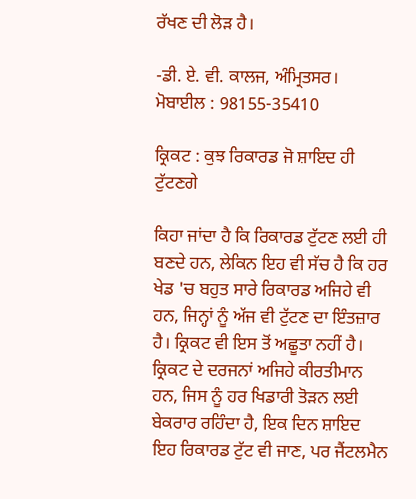ਰੱਖਣ ਦੀ ਲੋੜ ਹੈ।

-ਡੀ. ਏ. ਵੀ. ਕਾਲਜ, ਅੰਮ੍ਰਿਤਸਰ।
ਮੋਬਾਈਲ : 98155-35410

ਕ੍ਰਿਕਟ : ਕੁਝ ਰਿਕਾਰਡ ਜੋ ਸ਼ਾਇਦ ਹੀ ਟੁੱਟਣਗੇ

ਕਿਹਾ ਜਾਂਦਾ ਹੈ ਕਿ ਰਿਕਾਰਡ ਟੁੱਟਣ ਲਈ ਹੀ ਬਣਦੇ ਹਨ, ਲੇਕਿਨ ਇਹ ਵੀ ਸੱਚ ਹੈ ਕਿ ਹਰ ਖੇਡ 'ਚ ਬਹੁਤ ਸਾਰੇ ਰਿਕਾਰਡ ਅਜਿਹੇ ਵੀ ਹਨ, ਜਿਨ੍ਹਾਂ ਨੂੰ ਅੱਜ ਵੀ ਟੁੱਟਣ ਦਾ ਇੰਤਜ਼ਾਰ ਹੈ। ਕ੍ਰਿਕਟ ਵੀ ਇਸ ਤੋਂ ਅਛੂਤਾ ਨਹੀਂ ਹੈ। ਕ੍ਰਿਕਟ ਦੇ ਦਰਜਨਾਂ ਅਜਿਹੇ ਕੀਰਤੀਮਾਨ ਹਨ, ਜਿਸ ਨੂੰ ਹਰ ਖਿਡਾਰੀ ਤੋੜਨ ਲਈ ਬੇਕਰਾਰ ਰਹਿੰਦਾ ਹੈ, ਇਕ ਦਿਨ ਸ਼ਾਇਦ ਇਹ ਰਿਕਾਰਡ ਟੁੱਟ ਵੀ ਜਾਣ, ਪਰ ਜੈਂਟਲਮੈਨ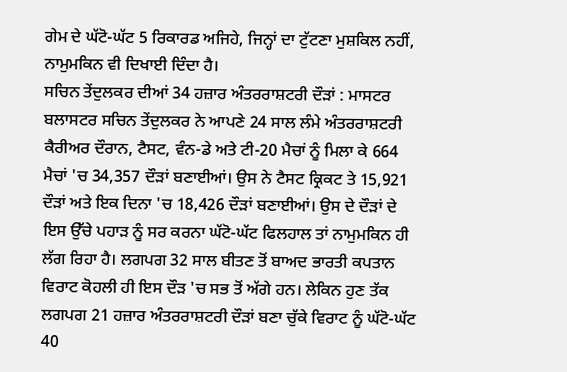ਗੇਮ ਦੇ ਘੱਟੋ-ਘੱਟ 5 ਰਿਕਾਰਡ ਅਜਿਹੇ, ਜਿਨ੍ਹਾਂ ਦਾ ਟੁੱਟਣਾ ਮੁਸ਼ਕਿਲ ਨਹੀਂ, ਨਾਮੁਮਕਿਨ ਵੀ ਦਿਖਾਈ ਦਿੰਦਾ ਹੈ।
ਸਚਿਨ ਤੇਂਦੁਲਕਰ ਦੀਆਂ 34 ਹਜ਼ਾਰ ਅੰਤਰਰਾਸ਼ਟਰੀ ਦੌੜਾਂ : ਮਾਸਟਰ ਬਲਾਸਟਰ ਸਚਿਨ ਤੇਂਦੁਲਕਰ ਨੇ ਆਪਣੇ 24 ਸਾਲ ਲੰਮੇ ਅੰਤਰਰਾਸ਼ਟਰੀ ਕੈਰੀਅਰ ਦੌਰਾਨ, ਟੈਸਟ, ਵੰਨ-ਡੇ ਅਤੇ ਟੀ-20 ਮੈਚਾਂ ਨੂੰ ਮਿਲਾ ਕੇ 664 ਮੈਚਾਂ 'ਚ 34,357 ਦੌੜਾਂ ਬਣਾਈਆਂ। ਉਸ ਨੇ ਟੈਸਟ ਕ੍ਰਿਕਟ ਤੇ 15,921 ਦੌੜਾਂ ਅਤੇ ਇਕ ਦਿਨਾ 'ਚ 18,426 ਦੌੜਾਂ ਬਣਾਈਆਂ। ਉਸ ਦੇ ਦੌੜਾਂ ਦੇ ਇਸ ਉੱਚੇ ਪਹਾੜ ਨੂੰ ਸਰ ਕਰਨਾ ਘੱਟੋ-ਘੱਟ ਫਿਲਹਾਲ ਤਾਂ ਨਾਮੁਮਕਿਨ ਹੀ ਲੱਗ ਰਿਹਾ ਹੈ। ਲਗਪਗ 32 ਸਾਲ ਬੀਤਣ ਤੋਂ ਬਾਅਦ ਭਾਰਤੀ ਕਪਤਾਨ ਵਿਰਾਟ ਕੋਹਲੀ ਹੀ ਇਸ ਦੌੜ 'ਚ ਸਭ ਤੋਂ ਅੱਗੇ ਹਨ। ਲੇਕਿਨ ਹੁਣ ਤੱਕ ਲਗਪਗ 21 ਹਜ਼ਾਰ ਅੰਤਰਰਾਸ਼ਟਰੀ ਦੌੜਾਂ ਬਣਾ ਚੁੱਕੇ ਵਿਰਾਟ ਨੂੰ ਘੱਟੋ-ਘੱਟ 40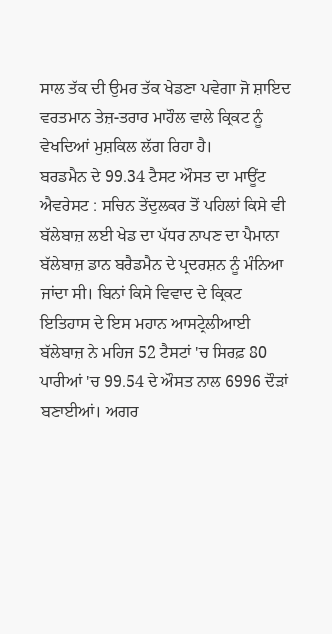ਸਾਲ ਤੱਕ ਦੀ ਉਮਰ ਤੱਕ ਖੇਡਣਾ ਪਵੇਗਾ ਜੋ ਸ਼ਾਇਦ ਵਰਤਮਾਨ ਤੇਜ਼-ਤਰਾਰ ਮਾਹੌਲ ਵਾਲੇ ਕ੍ਰਿਕਟ ਨੂੰ ਵੇਖਦਿਆਂ ਮੁਸ਼ਕਿਲ ਲੱਗ ਰਿਹਾ ਹੈ।
ਬਰਡਮੈਨ ਦੇ 99.34 ਟੈਸਟ ਔਸਤ ਦਾ ਮਾਊਂਟ ਐਵਰੇਸਟ : ਸਚਿਨ ਤੇਂਦੁਲਕਰ ਤੋਂ ਪਹਿਲਾਂ ਕਿਸੇ ਵੀ ਬੱਲੇਬਾਜ਼ ਲਈ ਖੇਡ ਦਾ ਪੱਧਰ ਨਾਪਣ ਦਾ ਪੈਮਾਨਾ ਬੱਲੇਬਾਜ਼ ਡਾਨ ਬਰੈਡਮੈਨ ਦੇ ਪ੍ਰਦਰਸ਼ਨ ਨੂੰ ਮੰਨਿਆ ਜਾਂਦਾ ਸੀ। ਬਿਨਾਂ ਕਿਸੇ ਵਿਵਾਦ ਦੇ ਕ੍ਰਿਕਟ ਇਤਿਹਾਸ ਦੇ ਇਸ ਮਹਾਨ ਆਸਟ੍ਰੇਲੀਆਈ ਬੱਲੇਬਾਜ਼ ਨੇ ਮਹਿਜ 52 ਟੈਸਟਾਂ 'ਚ ਸਿਰਫ਼ 80 ਪਾਰੀਆਂ 'ਚ 99.54 ਦੇ ਔਸਤ ਨਾਲ 6996 ਦੌੜਾਂ ਬਣਾਈਆਂ। ਅਗਰ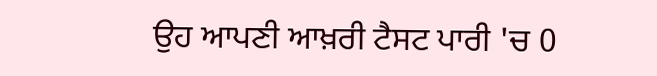ਉਹ ਆਪਣੀ ਆਖ਼ਰੀ ਟੈਸਟ ਪਾਰੀ 'ਚ 0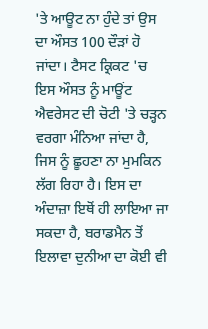'ਤੇ ਆਊਟ ਨਾ ਹੁੰਦੇ ਤਾਂ ਉਸ ਦਾ ਔਸਤ 100 ਦੌੜਾਂ ਹੋ ਜਾਂਦਾ। ਟੈਸਟ ਕ੍ਰਿਕਟ 'ਚ ਇਸ ਔਸਤ ਨੂੰ ਮਾਊਂਟ ਐਵਰੇਸਟ ਦੀ ਚੋਟੀ 'ਤੇ ਚੜ੍ਹਨ ਵਰਗਾ ਮੰਨਿਆ ਜਾਂਦਾ ਹੈ, ਜਿਸ ਨੂੰ ਛੂਹਣਾ ਨਾ ਮੁਮਕਿਨ ਲੱਗ ਰਿਹਾ ਹੈ। ਇਸ ਦਾ ਅੰਦਾਜ਼ਾ ਇਥੋਂ ਹੀ ਲਾਇਆ ਜਾ ਸਕਦਾ ਹੈ, ਬਰਾਡਮੈਨ ਤੋਂ ਇਲਾਵਾ ਦੁਨੀਆ ਦਾ ਕੋਈ ਵੀ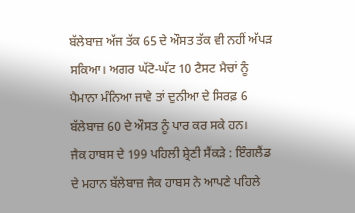ਬੱਲੇਬਾਜ਼ ਅੱਜ ਤੱਕ 65 ਦੇ ਔਸਤ ਤੱਕ ਵੀ ਨਹੀਂ ਅੱਪੜ ਸਕਿਆ। ਅਗਰ ਘੱਟੋ-ਘੱਟ 10 ਟੈਸਟ ਮੈਚਾਂ ਨੂੰ ਪੈਮਾਨਾ ਮੰਨਿਆ ਜਾਵੇ ਤਾਂ ਦੁਨੀਆ ਦੇ ਸਿਰਫ਼ 6 ਬੱਲੇਬਾਜ਼ 60 ਦੇ ਔਸਤ ਨੂੰ ਪਾਰ ਕਰ ਸਕੇ ਹਨ।
ਜੈਕ ਹਾਬਸ ਦੇ 199 ਪਹਿਲੀ ਸ਼੍ਰੇਣੀ ਸੈਂਕੜੇ : ਇੰਗਲੈਂਡ ਦੇ ਮਹਾਨ ਬੱਲੇਬਾਜ਼ ਜੈਕ ਹਾਬਸ ਨੇ ਆਪਣੇ ਪਹਿਲੇ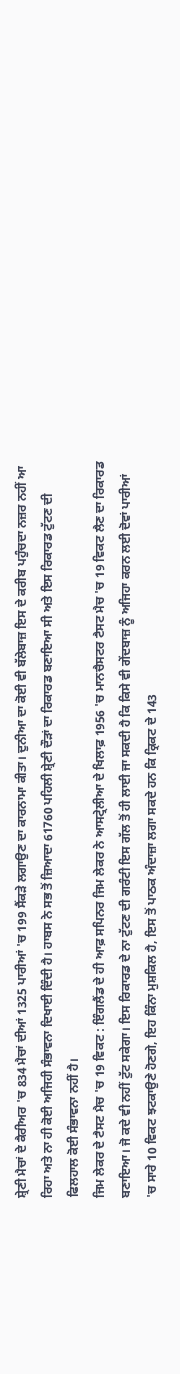ਸ਼੍ਰੇਣੀ ਮੈਚਾਂ ਦੇ ਕੈਰੀਅਰ 'ਚ 834 ਮੈਚਾਂ ਦੀਆਂ 1325 ਪਾਰੀਆਂ 'ਚ 199 ਸੈਂਕੜੇ ਲਗਾਉਣ ਦਾ ਕਾਰਨਾਮਾ ਕੀਤਾ। ਦੁਨੀਆ ਦਾ ਕੋਈ ਵੀ ਬੱਲੇਬਾਜ਼ ਇਸ ਦੇ ਕਰੀਬ ਪਹੁੰਚਦਾ ਨਜ਼ਰ ਨਹੀਂ ਆ ਰਿਹਾ ਅਤੇ ਨਾ ਹੀ ਕੋਈ ਅਜਿਹੀ ਸੰਭਾਵਨਾ ਦਿਖਾਈ ਦਿੰਦੀ ਹੈ। ਹਾਬਸ ਨੇ ਸਭ ਤੋਂ ਜ਼ਿਆਦਾ 61760 ਪਹਿਲੀ ਸ਼੍ਰੇਣੀ ਦੌੜਾਂ ਦਾ ਰਿਕਾਰਡ ਬਣਾਇਆ ਸੀ ਅਤੇ ਇਸ ਰਿਕਾਰਡ ਟੁੱਟਣ ਦੀ ਫਿਲਹਾਲ ਕੋਈ ਸੰਭਾਵਨਾ ਨਹੀਂ ਹੈ।
ਜਿਮ ਲੇਕਰ ਦੇ ਟੈਸਟ ਮੈਚ 'ਚ 19 ਵਿਕਟ : ਇੰਗਲੈਂਡ ਦੇ ਹੀ ਆਫ਼ ਸਪਿਨਰ ਜਿਮ ਲੇਕਰ ਨੇ ਆਸਟ੍ਰੇਲੀਆ ਦੇ ਖਿਲਾਫ਼ 1956 'ਚ ਮਾਨਚੈਸਟਰ ਟੈਸਟ ਮੈਚ 'ਚ 19 ਵਿਕਟ ਲੈਣ ਦਾ ਰਿਕਾਰਡ ਬਣਾਇਆ। ਜੋ ਕਦੇ ਵੀ ਨਹੀਂ ਟੁੱਟ ਸਕੇਗਾ। ਇਸ ਰਿਕਾਰਡ ਦੇ ਨਾ ਟੁੱਟਣ ਦੀ ਗਰੰਟੀ ਇਸ ਗੱਲ ਤੋਂ ਹੀ ਲਾਈ ਜਾ ਸਕਦੀ ਹੈ ਕਿ ਕਿਸੇ ਵੀ ਗੇਂਦਬਾਜ਼ ਨੂੰ ਅਜਿਹਾ ਕਰਨ ਲਈ ਦੋਵਾਂ ਪਾਰੀਆਂ 'ਚ ਸਾਰੇ 10 ਵਿਕਟ ਝਟਕਾਉਣੇ ਹੋਣਗੇ, ਇਹ ਕਿੰਨਾ ਮੁਸ਼ਕਿਲ ਹੈ, ਇਸ ਤੋਂ ਪਾਠਕ ਅੰਦਾਜ਼ਾ ਲਗਾ ਸਕਦੇ ਹਨ ਕਿ ਕ੍ਰਿਕਟ ਦੇ 143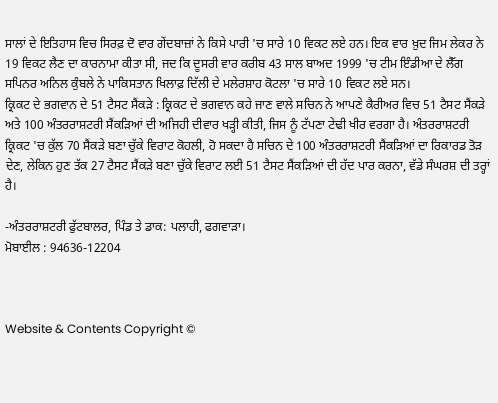ਸਾਲਾਂ ਦੇ ਇਤਿਹਾਸ ਵਿਚ ਸਿਰਫ਼ ਦੋ ਵਾਰ ਗੇਂਦਬਾਜ਼ਾਂ ਨੇ ਕਿਸੇ ਪਾਰੀ 'ਚ ਸਾਰੇ 10 ਵਿਕਟ ਲਏ ਹਨ। ਇਕ ਵਾਰ ਖ਼ੁਦ ਜਿਮ ਲੇਕਰ ਨੇ 19 ਵਿਕਟ ਲੈਣ ਦਾ ਕਾਰਨਾਮਾ ਕੀਤਾ ਸੀ, ਜਦ ਕਿ ਦੂਸਰੀ ਵਾਰ ਕਰੀਬ 43 ਸਾਲ ਬਾਅਦ 1999 'ਚ ਟੀਮ ਇੰਡੀਆ ਦੇ ਲੈੱਗ ਸਪਿਨਰ ਅਨਿਲ ਕੁੰਬਲੇ ਨੇ ਪਾਕਿਸਤਾਨ ਖਿਲਾਫ਼ ਦਿੱਲੀ ਦੇ ਮਲੇਰਸ਼ਾਹ ਕੋਟਲਾ 'ਚ ਸਾਰੇ 10 ਵਿਕਟ ਲਏ ਸਨ।
ਕ੍ਰਿਕਟ ਦੇ ਭਗਵਾਨ ਦੇ 51 ਟੈਸਟ ਸੈਂਕੜੇ : ਕ੍ਰਿਕਟ ਦੇ ਭਗਵਾਨ ਕਹੇ ਜਾਣ ਵਾਲੇ ਸਚਿਨ ਨੇ ਆਪਣੇ ਕੈਰੀਅਰ ਵਿਚ 51 ਟੈਸਟ ਸੈਂਕੜੇ ਅਤੇ 100 ਅੰਤਰਰਾਸ਼ਟਰੀ ਸੈਂਕੜਿਆਂ ਦੀ ਅਜਿਹੀ ਦੀਵਾਰ ਖੜ੍ਹੀ ਕੀਤੀ, ਜਿਸ ਨੂੰ ਟੱਪਣਾ ਟੇਢੀ ਖੀਰ ਵਰਗਾ ਹੈ। ਅੰਤਰਰਾਸ਼ਟਰੀ ਕ੍ਰਿਕਟ 'ਚ ਕੁੱਲ 70 ਸੈਂਕੜੇ ਬਣਾ ਚੁੱਕੇ ਵਿਰਾਟ ਕੋਹਲੀ, ਹੋ ਸਕਦਾ ਹੈ ਸਚਿਨ ਦੇ 100 ਅੰਤਰਰਾਸ਼ਟਰੀ ਸੈਂਕੜਿਆਂ ਦਾ ਰਿਕਾਰਡ ਤੋੜ ਦੇਣ, ਲੇਕਿਨ ਹੁਣ ਤੱਕ 27 ਟੈਸਟ ਸੈਂਕੜੇ ਬਣਾ ਚੁੱਕੇ ਵਿਰਾਟ ਲਈ 51 ਟੈਸਟ ਸੈਂਕੜਿਆਂ ਦੀ ਹੱਦ ਪਾਰ ਕਰਨਾ, ਵੱਡੇ ਸੰਘਰਸ਼ ਦੀ ਤਰ੍ਹਾਂ ਹੈ।

-ਅੰਤਰਰਾਸ਼ਟਰੀ ਫੁੱਟਬਾਲਰ, ਪਿੰਡ ਤੇ ਡਾਕ: ਪਲਾਹੀ, ਫਗਵਾੜਾ।
ਮੋਬਾਈਲ : 94636-12204



Website & Contents Copyright ©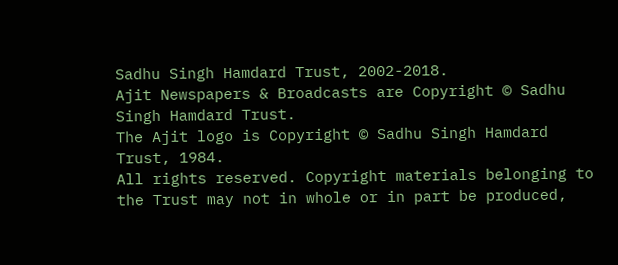Sadhu Singh Hamdard Trust, 2002-2018.
Ajit Newspapers & Broadcasts are Copyright © Sadhu Singh Hamdard Trust.
The Ajit logo is Copyright © Sadhu Singh Hamdard Trust, 1984.
All rights reserved. Copyright materials belonging to the Trust may not in whole or in part be produced,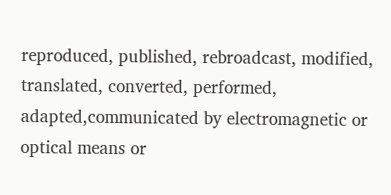reproduced, published, rebroadcast, modified, translated, converted, performed, adapted,communicated by electromagnetic or optical means or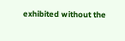exhibited without the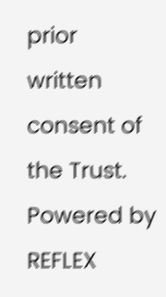prior written consent of the Trust. Powered by REFLEX